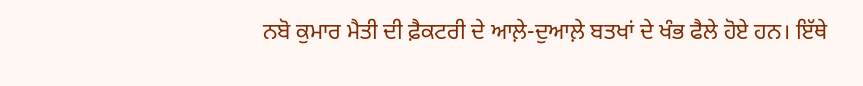ਨਬੋ ਕੁਮਾਰ ਮੈਤੀ ਦੀ ਫ਼ੈਕਟਰੀ ਦੇ ਆਲ਼ੇ-ਦੁਆਲ਼ੇ ਬਤਖਾਂ ਦੇ ਖੰਭ ਫੈਲੇ ਹੋਏ ਹਨ। ਇੱਥੇ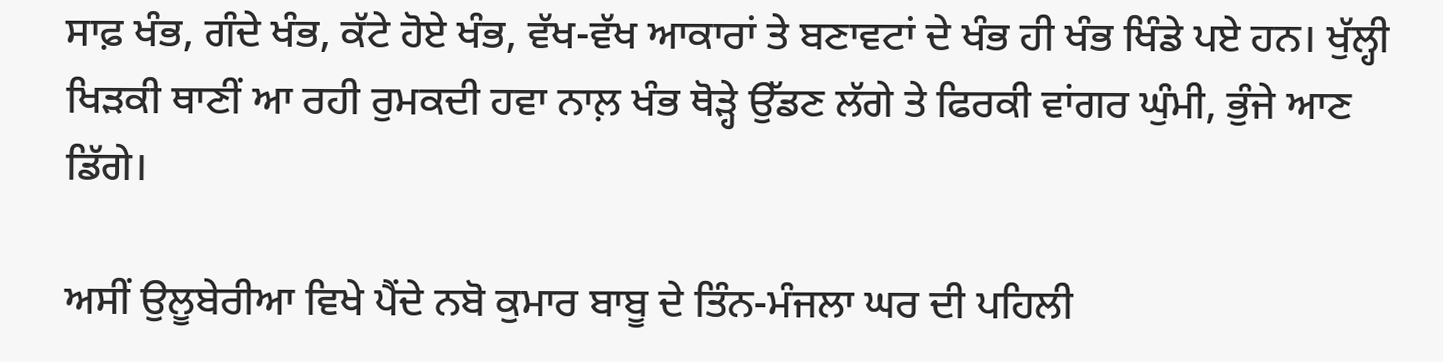ਸਾਫ਼ ਖੰਭ, ਗੰਦੇ ਖੰਭ, ਕੱਟੇ ਹੋਏ ਖੰਭ, ਵੱਖ-ਵੱਖ ਆਕਾਰਾਂ ਤੇ ਬਣਾਵਟਾਂ ਦੇ ਖੰਭ ਹੀ ਖੰਭ ਖਿੰਡੇ ਪਏ ਹਨ। ਖੁੱਲ੍ਹੀ ਖਿੜਕੀ ਥਾਣੀਂ ਆ ਰਹੀ ਰੁਮਕਦੀ ਹਵਾ ਨਾਲ਼ ਖੰਭ ਥੋੜ੍ਹੇ ਉੱਡਣ ਲੱਗੇ ਤੇ ਫਿਰਕੀ ਵਾਂਗਰ ਘੁੰਮੀ, ਭੁੰਜੇ ਆਣ ਡਿੱਗੇ।

ਅਸੀਂ ਉਲੂਬੇਰੀਆ ਵਿਖੇ ਪੈਂਦੇ ਨਬੋ ਕੁਮਾਰ ਬਾਬੂ ਦੇ ਤਿੰਨ-ਮੰਜਲਾ ਘਰ ਦੀ ਪਹਿਲੀ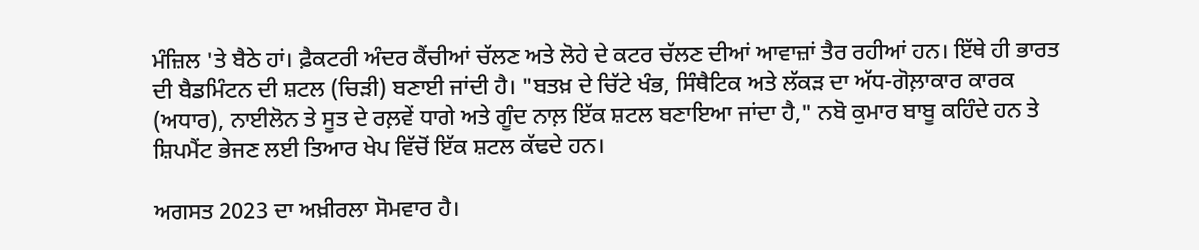ਮੰਜ਼ਿਲ 'ਤੇ ਬੈਠੇ ਹਾਂ। ਫ਼ੈਕਟਰੀ ਅੰਦਰ ਕੈਂਚੀਆਂ ਚੱਲਣ ਅਤੇ ਲੋਹੇ ਦੇ ਕਟਰ ਚੱਲਣ ਦੀਆਂ ਆਵਾਜ਼ਾਂ ਤੈਰ ਰਹੀਆਂ ਹਨ। ਇੱਥੇ ਹੀ ਭਾਰਤ ਦੀ ਬੈਡਮਿੰਟਨ ਦੀ ਸ਼ਟਲ (ਚਿੜੀ) ਬਣਾਈ ਜਾਂਦੀ ਹੈ। "ਬਤਖ਼ ਦੇ ਚਿੱਟੇ ਖੰਭ, ਸਿੰਥੈਟਿਕ ਅਤੇ ਲੱਕੜ ਦਾ ਅੱਧ-ਗੋਲ਼ਾਕਾਰ ਕਾਰਕ (ਅਧਾਰ), ਨਾਈਲੋਨ ਤੇ ਸੂਤ ਦੇ ਰਲ਼ਵੇਂ ਧਾਗੇ ਅਤੇ ਗੂੰਦ ਨਾਲ਼ ਇੱਕ ਸ਼ਟਲ ਬਣਾਇਆ ਜਾਂਦਾ ਹੈ," ਨਬੋ ਕੁਮਾਰ ਬਾਬੂ ਕਹਿੰਦੇ ਹਨ ਤੇ ਸ਼ਿਪਮੈਂਟ ਭੇਜਣ ਲਈ ਤਿਆਰ ਖੇਪ ਵਿੱਚੋਂ ਇੱਕ ਸ਼ਟਲ ਕੱਢਦੇ ਹਨ।

ਅਗਸਤ 2023 ਦਾ ਅਖ਼ੀਰਲਾ ਸੋਮਵਾਰ ਹੈ।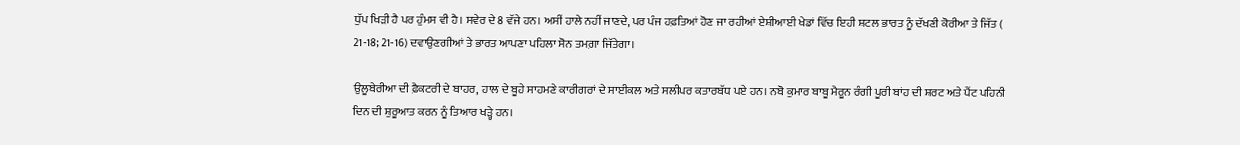ਧੁੱਪ ਖਿੜੀ ਹੈ ਪਰ ਹੁੰਮਸ ਵੀ ਹੈ। ਸਵੇਰ ਦੇ 8 ਵੱਜੇ ਹਨ। ਅਸੀਂ ਹਾਲੇ ਨਹੀਂ ਜਾਣਦੇ, ਪਰ ਪੰਜ ਹਫ਼ਤਿਆਂ ਹੋਣ ਜਾ ਰਹੀਆਂ ਏਸ਼ੀਆਈ ਖੇਡਾਂ ਵਿੱਚ ਇਹੀ ਸ਼ਟਲ ਭਾਰਤ ਨੂੰ ਦੱਖਣੀ ਕੋਰੀਆ ਤੇ ਜਿੱਤ ( 21-18; 21-16) ਦਵਾਉਣਗੀਆਂ ਤੇ ਭਾਰਤ ਆਪਣਾ ਪਹਿਲਾ ਸੋਨ ਤਮਗ਼ਾ ਜਿੱਤੇਗਾ।

ਉਲੂਬੇਰੀਆ ਦੀ ਫ਼ੈਕਟਰੀ ਦੇ ਬਾਹਰ, ਹਾਲ ਦੇ ਬੂਹੇ ਸਾਹਮਣੇ ਕਾਰੀਗਰਾਂ ਦੇ ਸਾਈਕਲ ਅਤੇ ਸਲੀਪਰ ਕਤਾਰਬੱਧ ਪਏ ਹਨ। ਨਬੋ ਕੁਮਾਰ ਬਾਬੂ ਮੈਰੂਨ ਰੰਗੀ ਪੂਰੀ ਬਾਂਹ ਦੀ ਸ਼ਰਟ ਅਤੇ ਪੈਂਟ ਪਹਿਨੀ ਦਿਨ ਦੀ ਸ਼ੁਰੂਆਤ ਕਰਨ ਨੂੰ ਤਿਆਰ ਖੜ੍ਹੇ ਹਨ।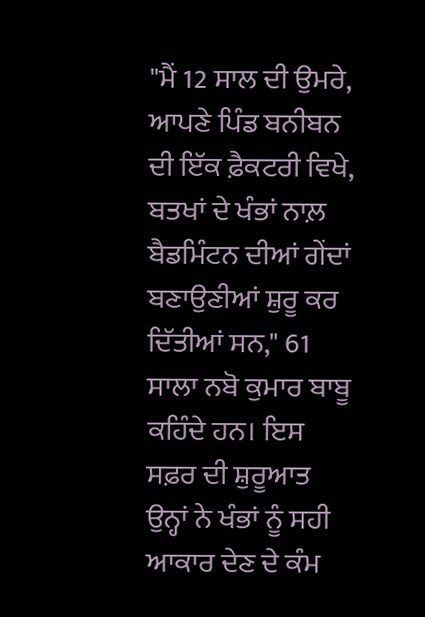"ਮੈਂ 12 ਸਾਲ ਦੀ ਉਮਰੇ, ਆਪਣੇ ਪਿੰਡ ਬਨੀਬਨ ਦੀ ਇੱਕ ਫ਼ੈਕਟਰੀ ਵਿਖੇ, ਬਤਖਾਂ ਦੇ ਖੰਭਾਂ ਨਾਲ਼ ਬੈਡਮਿੰਟਨ ਦੀਆਂ ਗੇਂਦਾਂ ਬਣਾਉਣੀਆਂ ਸ਼ੁਰੂ ਕਰ ਦਿੱਤੀਆਂ ਸਨ," 61 ਸਾਲਾ ਨਬੋ ਕੁਮਾਰ ਬਾਬੂ ਕਹਿੰਦੇ ਹਨ। ਇਸ ਸਫ਼ਰ ਦੀ ਸ਼ੁਰੂਆਤ ਉਨ੍ਹਾਂ ਨੇ ਖੰਭਾਂ ਨੂੰ ਸਹੀ ਆਕਾਰ ਦੇਣ ਦੇ ਕੰਮ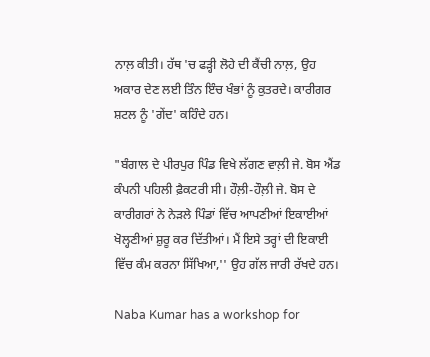ਨਾਲ਼ ਕੀਤੀ। ਹੱਥ 'ਚ ਫੜ੍ਹੀ ਲੋਹੇ ਦੀ ਕੈਂਚੀ ਨਾਲ਼, ਉਹ ਅਕਾਰ ਦੇਣ ਲਈ ਤਿੰਨ ਇੰਚ ਖੰਭਾਂ ਨੂੰ ਕੁਤਰਦੇ। ਕਾਰੀਗਰ ਸ਼ਟਲ ਨੂੰ 'ਗੇਂਦ' ਕਹਿੰਦੇ ਹਨ।

"ਬੰਗਾਲ ਦੇ ਪੀਰਪੁਰ ਪਿੰਡ ਵਿਖੇ ਲੱਗਣ ਵਾਲ਼ੀ ਜੇ. ਬੋਸ ਐਂਡ ਕੰਪਨੀ ਪਹਿਲੀ ਫ਼ੈਕਟਰੀ ਸੀ। ਹੌਲ਼ੀ-ਹੌਲ਼ੀ ਜੇ. ਬੋਸ ਦੇ ਕਾਰੀਗਰਾਂ ਨੇ ਨੇੜਲੇ ਪਿੰਡਾਂ ਵਿੱਚ ਆਪਣੀਆਂ ਇਕਾਈਆਂ ਖੋਲ੍ਹਣੀਆਂ ਸ਼ੁਰੂ ਕਰ ਦਿੱਤੀਆਂ। ਮੈਂ ਇਸੇ ਤਰ੍ਹਾਂ ਦੀ ਇਕਾਈ ਵਿੱਚ ਕੰਮ ਕਰਨਾ ਸਿੱਖਿਆ,'' ਉਹ ਗੱਲ ਜਾਰੀ ਰੱਖਦੇ ਹਨ।

Naba Kumar has a workshop for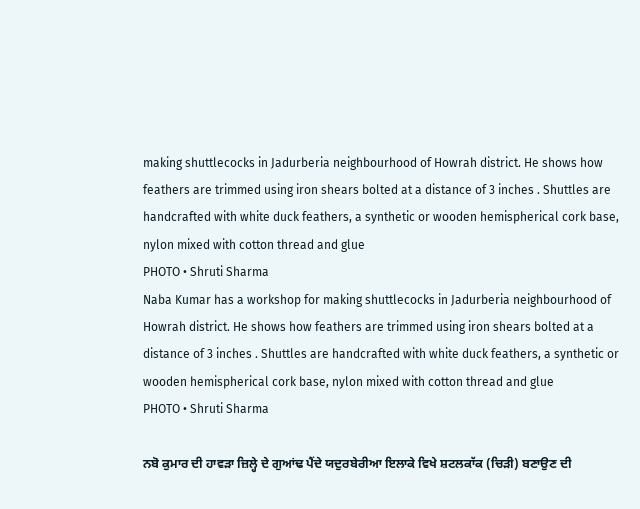making shuttlecocks in Jadurberia neighbourhood of Howrah district. He shows how feathers are trimmed using iron shears bolted at a distance of 3 inches . Shuttles are handcrafted with white duck feathers, a synthetic or wooden hemispherical cork base, nylon mixed with cotton thread and glue
PHOTO • Shruti Sharma
Naba Kumar has a workshop for making shuttlecocks in Jadurberia neighbourhood of Howrah district. He shows how feathers are trimmed using iron shears bolted at a distance of 3 inches . Shuttles are handcrafted with white duck feathers, a synthetic or wooden hemispherical cork base, nylon mixed with cotton thread and glue
PHOTO • Shruti Sharma

ਨਬੋ ਕੁਮਾਰ ਦੀ ਹਾਵੜਾ ਜ਼ਿਲ੍ਹੇ ਦੇ ਗੁਆਂਢ ਪੈਂਦੇ ਯਦੁਰਬੇਰੀਆ ਇਲਾਕੇ ਵਿਖੇ ਸ਼ਟਲਕਾੱਕ (ਚਿੜੀ) ਬਣਾਉਣ ਦੀ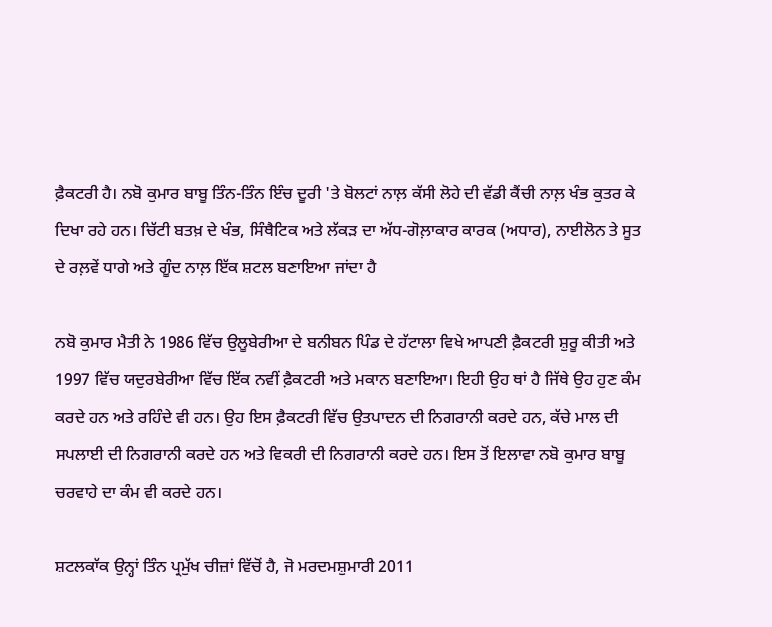ਫ਼ੈਕਟਰੀ ਹੈ। ਨਬੋ ਕੁਮਾਰ ਬਾਬੂ ਤਿੰਨ-ਤਿੰਨ ਇੰਚ ਦੂਰੀ 'ਤੇ ਬੋਲਟਾਂ ਨਾਲ਼ ਕੱਸੀ ਲੋਹੇ ਦੀ ਵੱਡੀ ਕੈਂਚੀ ਨਾਲ਼ ਖੰਭ ਕੁਤਰ ਕੇ ਦਿਖਾ ਰਹੇ ਹਨ। ਚਿੱਟੀ ਬਤਖ਼ ਦੇ ਖੰਭ, ਸਿੰਥੈਟਿਕ ਅਤੇ ਲੱਕੜ ਦਾ ਅੱਧ-ਗੋਲ਼ਾਕਾਰ ਕਾਰਕ (ਅਧਾਰ), ਨਾਈਲੋਨ ਤੇ ਸੂਤ ਦੇ ਰਲ਼ਵੇਂ ਧਾਗੇ ਅਤੇ ਗੂੰਦ ਨਾਲ਼ ਇੱਕ ਸ਼ਟਲ ਬਣਾਇਆ ਜਾਂਦਾ ਹੈ

ਨਬੋ ਕੁਮਾਰ ਮੈਤੀ ਨੇ 1986 ਵਿੱਚ ਉਲੂਬੇਰੀਆ ਦੇ ਬਨੀਬਨ ਪਿੰਡ ਦੇ ਹੱਟਾਲਾ ਵਿਖੇ ਆਪਣੀ ਫ਼ੈਕਟਰੀ ਸ਼ੁਰੂ ਕੀਤੀ ਅਤੇ 1997 ਵਿੱਚ ਯਦੁਰਬੇਰੀਆ ਵਿੱਚ ਇੱਕ ਨਵੀਂ ਫ਼ੈਕਟਰੀ ਅਤੇ ਮਕਾਨ ਬਣਾਇਆ। ਇਹੀ ਉਹ ਥਾਂ ਹੈ ਜਿੱਥੇ ਉਹ ਹੁਣ ਕੰਮ ਕਰਦੇ ਹਨ ਅਤੇ ਰਹਿੰਦੇ ਵੀ ਹਨ। ਉਹ ਇਸ ਫ਼ੈਕਟਰੀ ਵਿੱਚ ਉਤਪਾਦਨ ਦੀ ਨਿਗਰਾਨੀ ਕਰਦੇ ਹਨ, ਕੱਚੇ ਮਾਲ ਦੀ ਸਪਲਾਈ ਦੀ ਨਿਗਰਾਨੀ ਕਰਦੇ ਹਨ ਅਤੇ ਵਿਕਰੀ ਦੀ ਨਿਗਰਾਨੀ ਕਰਦੇ ਹਨ। ਇਸ ਤੋਂ ਇਲਾਵਾ ਨਬੋ ਕੁਮਾਰ ਬਾਬੂ ਚਰਵਾਹੇ ਦਾ ਕੰਮ ਵੀ ਕਰਦੇ ਹਨ।

ਸ਼ਟਲਕਾੱਕ ਉਨ੍ਹਾਂ ਤਿੰਨ ਪ੍ਰਮੁੱਖ ਚੀਜ਼ਾਂ ਵਿੱਚੋਂ ਹੈ, ਜੋ ਮਰਦਮਸ਼ੁਮਾਰੀ 2011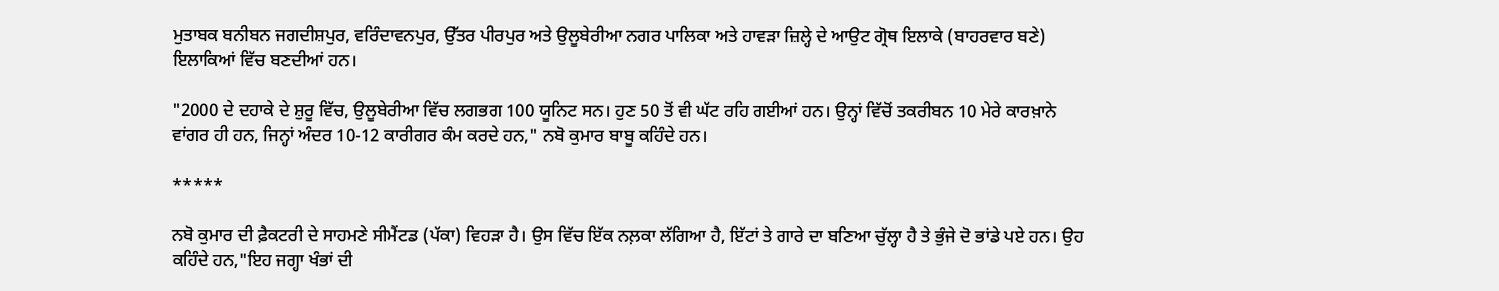ਮੁਤਾਬਕ ਬਨੀਬਨ ਜਗਦੀਸ਼ਪੁਰ, ਵਰਿੰਦਾਵਨਪੁਰ, ਉੱਤਰ ਪੀਰਪੁਰ ਅਤੇ ਉਲੂਬੇਰੀਆ ਨਗਰ ਪਾਲਿਕਾ ਅਤੇ ਹਾਵੜਾ ਜ਼ਿਲ੍ਹੇ ਦੇ ਆਉਟ ਗ੍ਰੋਥ ਇਲਾਕੇ (ਬਾਹਰਵਾਰ ਬਣੇ) ਇਲਾਕਿਆਂ ਵਿੱਚ ਬਣਦੀਆਂ ਹਨ।

"2000 ਦੇ ਦਹਾਕੇ ਦੇ ਸ਼ੁਰੂ ਵਿੱਚ, ਉਲੂਬੇਰੀਆ ਵਿੱਚ ਲਗਭਗ 100 ਯੂਨਿਟ ਸਨ। ਹੁਣ 50 ਤੋਂ ਵੀ ਘੱਟ ਰਹਿ ਗਈਆਂ ਹਨ। ਉਨ੍ਹਾਂ ਵਿੱਚੋਂ ਤਕਰੀਬਨ 10 ਮੇਰੇ ਕਾਰਖ਼ਾਨੇ ਵਾਂਗਰ ਹੀ ਹਨ, ਜਿਨ੍ਹਾਂ ਅੰਦਰ 10-12 ਕਾਰੀਗਰ ਕੰਮ ਕਰਦੇ ਹਨ," ਨਬੋ ਕੁਮਾਰ ਬਾਬੂ ਕਹਿੰਦੇ ਹਨ।

*****

ਨਬੋ ਕੁਮਾਰ ਦੀ ਫ਼ੈਕਟਰੀ ਦੇ ਸਾਹਮਣੇ ਸੀਮੈਂਟਡ (ਪੱਕਾ) ਵਿਹੜਾ ਹੈ। ਉਸ ਵਿੱਚ ਇੱਕ ਨਲ਼ਕਾ ਲੱਗਿਆ ਹੈ, ਇੱਟਾਂ ਤੇ ਗਾਰੇ ਦਾ ਬਣਿਆ ਚੁੱਲ੍ਹਾ ਹੈ ਤੇ ਭੁੰਜੇ ਦੋ ਭਾਂਡੇ ਪਏ ਹਨ। ਉਹ ਕਹਿੰਦੇ ਹਨ,"ਇਹ ਜਗ੍ਹਾ ਖੰਭਾਂ ਦੀ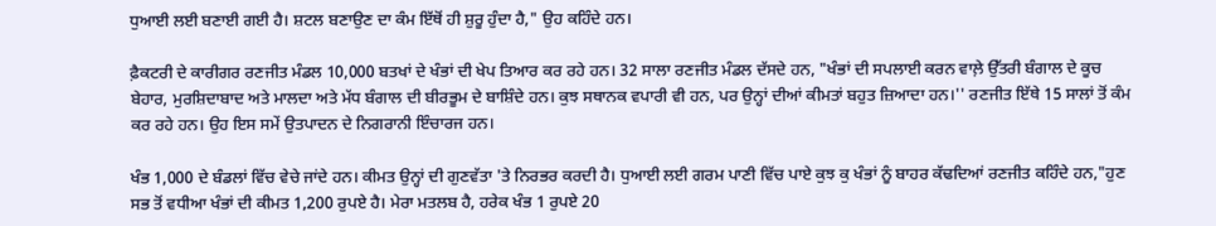ਧੁਆਈ ਲਈ ਬਣਾਈ ਗਈ ਹੈ। ਸ਼ਟਲ ਬਣਾਉਣ ਦਾ ਕੰਮ ਇੱਥੋਂ ਹੀ ਸ਼ੁਰੂ ਹੁੰਦਾ ਹੈ," ਉਹ ਕਹਿੰਦੇ ਹਨ।

ਫ਼ੈਕਟਰੀ ਦੇ ਕਾਰੀਗਰ ਰਣਜੀਤ ਮੰਡਲ 10,000 ਬਤਖਾਂ ਦੇ ਖੰਭਾਂ ਦੀ ਖੇਪ ਤਿਆਰ ਕਰ ਰਹੇ ਹਨ। 32 ਸਾਲਾ ਰਣਜੀਤ ਮੰਡਲ ਦੱਸਦੇ ਹਨ, "ਖੰਭਾਂ ਦੀ ਸਪਲਾਈ ਕਰਨ ਵਾਲ਼ੇ ਉੱਤਰੀ ਬੰਗਾਲ ਦੇ ਕੂਚ ਬੇਹਾਰ, ਮੁਰਸ਼ਿਦਾਬਾਦ ਅਤੇ ਮਾਲਦਾ ਅਤੇ ਮੱਧ ਬੰਗਾਲ ਦੀ ਬੀਰਭੂਮ ਦੇ ਬਾਸ਼ਿੰਦੇ ਹਨ। ਕੁਝ ਸਥਾਨਕ ਵਪਾਰੀ ਵੀ ਹਨ, ਪਰ ਉਨ੍ਹਾਂ ਦੀਆਂ ਕੀਮਤਾਂ ਬਹੁਤ ਜ਼ਿਆਦਾ ਹਨ।'' ਰਣਜੀਤ ਇੱਥੇ 15 ਸਾਲਾਂ ਤੋਂ ਕੰਮ ਕਰ ਰਹੇ ਹਨ। ਉਹ ਇਸ ਸਮੇਂ ਉਤਪਾਦਨ ਦੇ ਨਿਗਰਾਨੀ ਇੰਚਾਰਜ ਹਨ।

ਖੰਭ 1,000 ਦੇ ਬੰਡਲਾਂ ਵਿੱਚ ਵੇਚੇ ਜਾਂਦੇ ਹਨ। ਕੀਮਤ ਉਨ੍ਹਾਂ ਦੀ ਗੁਣਵੱਤਾ 'ਤੇ ਨਿਰਭਰ ਕਰਦੀ ਹੈ। ਧੁਆਈ ਲਈ ਗਰਮ ਪਾਣੀ ਵਿੱਚ ਪਾਏ ਕੁਝ ਕੁ ਖੰਭਾਂ ਨੂੰ ਬਾਹਰ ਕੱਢਦਿਆਂ ਰਣਜੀਤ ਕਹਿੰਦੇ ਹਨ,"ਹੁਣ ਸਭ ਤੋਂ ਵਧੀਆ ਖੰਭਾਂ ਦੀ ਕੀਮਤ 1,200 ਰੁਪਏ ਹੈ। ਮੇਰਾ ਮਤਲਬ ਹੈ, ਹਰੇਕ ਖੰਭ 1 ਰੁਪਏ 20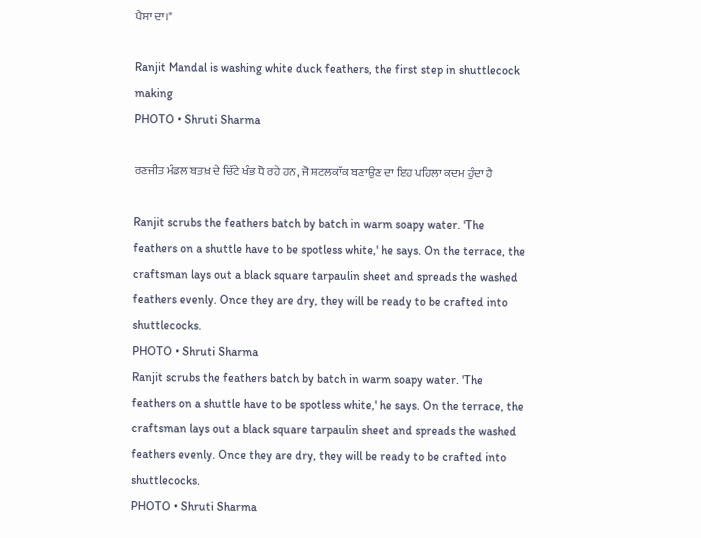ਪੈਸਾ ਦਾ।"

Ranjit Mandal is washing white duck feathers, the first step in shuttlecock making
PHOTO • Shruti Sharma

ਰਣਜੀਤ ਮੰਡਲ ਬਤਖ਼ ਦੇ ਚਿੱਟੇ ਖੰਭ ਧੋ ਰਹੇ ਹਨ, ਜੋ ਸ਼ਟਲਕਾੱਕ ਬਣਾਉਣ ਦਾ ਇਹ ਪਹਿਲਾ ਕਦਮ ਹੁੰਦਾ ਹੈ

Ranjit scrubs the feathers batch by batch in warm soapy water. 'The feathers on a shuttle have to be spotless white,' he says. On the terrace, the craftsman lays out a black square tarpaulin sheet and spreads the washed feathers evenly. Once they are dry, they will be ready to be crafted into shuttlecocks.
PHOTO • Shruti Sharma
Ranjit scrubs the feathers batch by batch in warm soapy water. 'The feathers on a shuttle have to be spotless white,' he says. On the terrace, the craftsman lays out a black square tarpaulin sheet and spreads the washed feathers evenly. Once they are dry, they will be ready to be crafted into shuttlecocks.
PHOTO • Shruti Sharma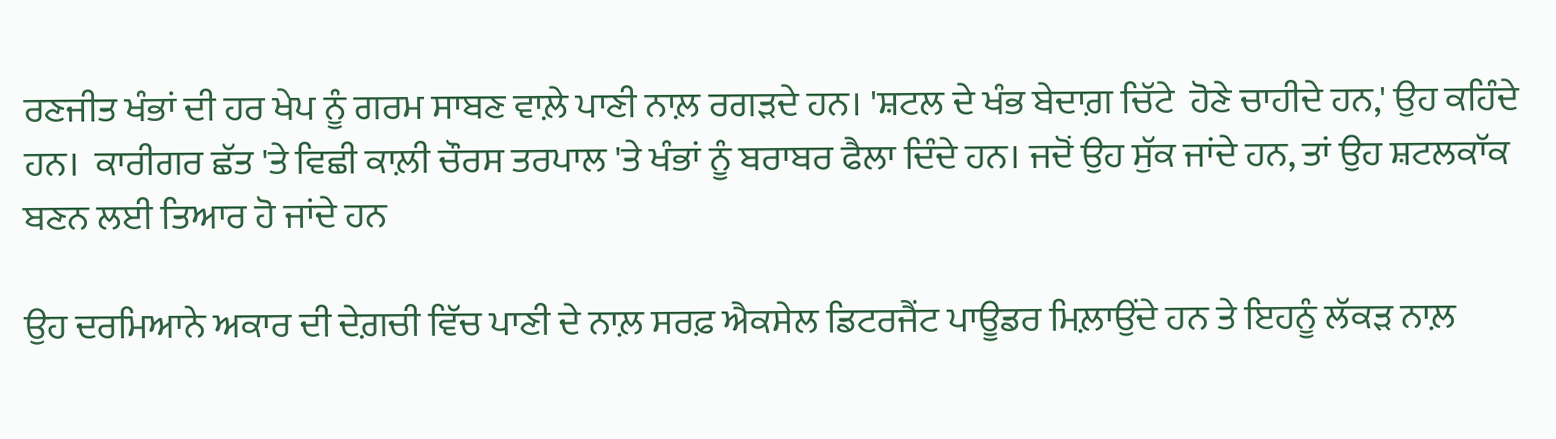ਰਣਜੀਤ ਖੰਭਾਂ ਦੀ ਹਰ ਖੇਪ ਨੂੰ ਗਰਮ ਸਾਬਣ ਵਾਲ਼ੇ ਪਾਣੀ ਨਾਲ਼ ਰਗੜਦੇ ਹਨ। 'ਸ਼ਟਲ ਦੇ ਖੰਭ ਬੇਦਾਗ਼ ਚਿੱਟੇ  ਹੋਣੇ ਚਾਹੀਦੇ ਹਨ,' ਉਹ ਕਹਿੰਦੇ ਹਨ।  ਕਾਰੀਗਰ ਛੱਤ 'ਤੇ ਵਿਛੀ ਕਾਲ਼ੀ ਚੌਰਸ ਤਰਪਾਲ 'ਤੇ ਖੰਭਾਂ ਨੂੰ ਬਰਾਬਰ ਫੈਲਾ ਦਿੰਦੇ ਹਨ। ਜਦੋਂ ਉਹ ਸੁੱਕ ਜਾਂਦੇ ਹਨ, ਤਾਂ ਉਹ ਸ਼ਟਲਕਾੱਕ ਬਣਨ ਲਈ ਤਿਆਰ ਹੋ ਜਾਂਦੇ ਹਨ

ਉਹ ਦਰਮਿਆਨੇ ਅਕਾਰ ਦੀ ਦੇਗ਼ਚੀ ਵਿੱਚ ਪਾਣੀ ਦੇ ਨਾਲ਼ ਸਰਫ਼ ਐਕਸੇਲ ਡਿਟਰਜੈਂਟ ਪਾਊਡਰ ਮਿਲ਼ਾਉਂਦੇ ਹਨ ਤੇ ਇਹਨੂੰ ਲੱਕੜ ਨਾਲ਼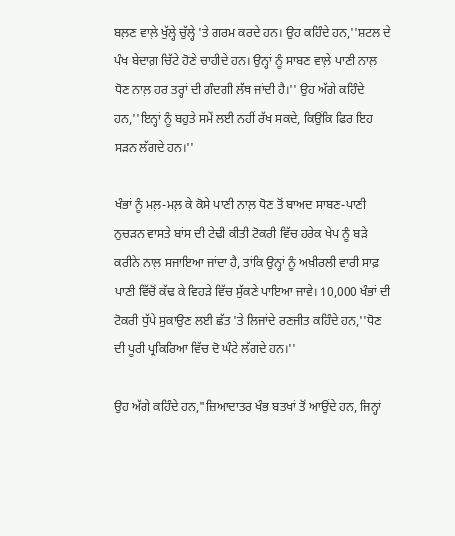ਬਲ਼ਣ ਵਾਲ਼ੇ ਖੁੱਲ੍ਹੇ ਚੁੱਲ੍ਹੇ 'ਤੇ ਗਰਮ ਕਰਦੇ ਹਨ। ਉਹ ਕਹਿੰਦੇ ਹਨ,''ਸ਼ਟਲ ਦੇ ਪੰਖ ਬੇਦਾਗ਼ ਚਿੱਟੇ ਹੋਣੇ ਚਾਹੀਦੇ ਹਨ। ਉਨ੍ਹਾਂ ਨੂੰ ਸਾਬਣ ਵਾਲ਼ੇ ਪਾਣੀ ਨਾਲ਼ ਧੋਣ ਨਾਲ਼ ਹਰ ਤਰ੍ਹਾਂ ਦੀ ਗੰਦਗੀ ਲੱਥ ਜਾਂਦੀ ਹੈ।'' ਉਹ ਅੱਗੇ ਕਹਿੰਦੇ ਹਨ,''ਇਨ੍ਹਾਂ ਨੂੰ ਬਹੁਤੇ ਸਮੇਂ ਲਈ ਨਹੀਂ ਰੱਖ ਸਕਦੇ, ਕਿਉਂਕਿ ਫਿਰ ਇਹ ਸੜਨ ਲੱਗਦੇ ਹਨ।''

ਖੰਭਾਂ ਨੂੰ ਮਲ਼-ਮਲ਼ ਕੇ ਕੋਸੇ ਪਾਣੀ ਨਾਲ਼ ਧੋਣ ਤੋਂ ਬਾਅਦ ਸਾਬਣ-ਪਾਣੀ ਨੁਚੜਨ ਵਾਸਤੇ ਬਾਂਸ ਦੀ ਟੇਢੀ ਕੀਤੀ ਟੋਕਰੀ ਵਿੱਚ ਹਰੇਕ ਖੇਪ ਨੂੰ ਬੜੇ ਕਰੀਨੇ ਨਾਲ਼ ਸਜਾਇਆ ਜਾਂਦਾ ਹੈ, ਤਾਂਕਿ ਉਨ੍ਹਾਂ ਨੂੰ ਅਖ਼ੀਰਲੀ ਵਾਰੀ ਸਾਫ਼ ਪਾਣੀ ਵਿੱਚੋਂ ਕੱਢ ਕੇ ਵਿਹੜੇ ਵਿੱਚ ਸੁੱਕਣੇ ਪਾਇਆ ਜਾਵੇ। 10,000 ਖੰਭਾਂ ਦੀ ਟੋਕਰੀ ਧੁੱਪੇ ਸੁਕਾਉਣ ਲਈ ਛੱਤ 'ਤੇ ਲਿਜਾਂਦੇ ਰਣਜੀਤ ਕਹਿੰਦੇ ਹਨ,''ਧੋਣ ਦੀ ਪੂਰੀ ਪ੍ਰਕਿਰਿਆ ਵਿੱਚ ਦੋ ਘੰਟੇ ਲੱਗਦੇ ਹਨ।''

ਉਹ ਅੱਗੇ ਕਹਿੰਦੇ ਹਨ,"ਜ਼ਿਆਦਾਤਰ ਖੰਭ ਬਤਖਾਂ ਤੋਂ ਆਉਂਦੇ ਹਨ, ਜਿਨ੍ਹਾਂ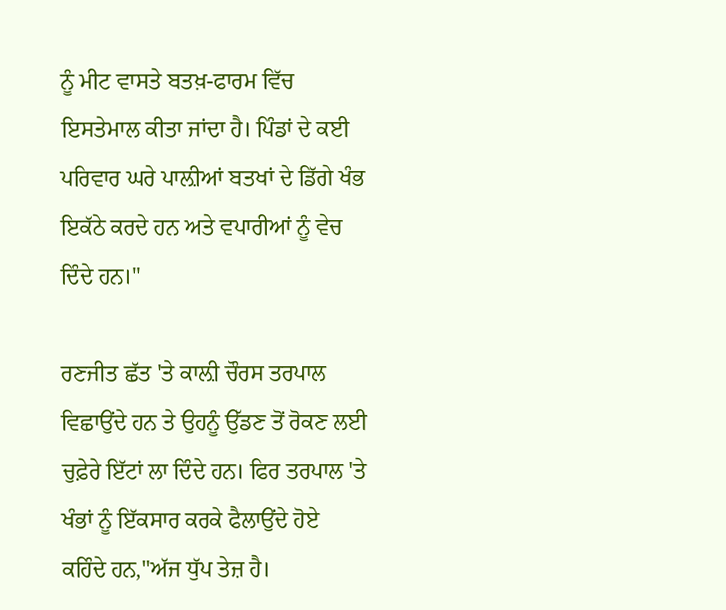ਨੂੰ ਮੀਟ ਵਾਸਤੇ ਬਤਖ਼-ਫਾਰਮ ਵਿੱਚ ਇਸਤੇਮਾਲ ਕੀਤਾ ਜਾਂਦਾ ਹੈ। ਪਿੰਡਾਂ ਦੇ ਕਈ ਪਰਿਵਾਰ ਘਰੇ ਪਾਲ਼ੀਆਂ ਬਤਖਾਂ ਦੇ ਡਿੱਗੇ ਖੰਭ ਇਕੱਠੇ ਕਰਦੇ ਹਨ ਅਤੇ ਵਪਾਰੀਆਂ ਨੂੰ ਵੇਚ ਦਿੰਦੇ ਹਨ।"

ਰਣਜੀਤ ਛੱਤ 'ਤੇ ਕਾਲ਼ੀ ਚੌਰਸ ਤਰਪਾਲ ਵਿਛਾਉਂਦੇ ਹਨ ਤੇ ਉਹਨੂੰ ਉੱਡਣ ਤੋਂ ਰੋਕਣ ਲਈ ਚੁਫ਼ੇਰੇ ਇੱਟਾਂ ਲਾ ਦਿੰਦੇ ਹਨ। ਫਿਰ ਤਰਪਾਲ 'ਤੇ ਖੰਭਾਂ ਨੂੰ ਇੱਕਸਾਰ ਕਰਕੇ ਫੈਲਾਉਂਦੇ ਹੋਏ ਕਹਿੰਦੇ ਹਨ,"ਅੱਜ ਧੁੱਪ ਤੇਜ਼ ਹੈ।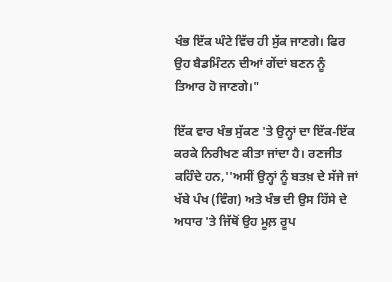ਖੰਭ ਇੱਕ ਘੰਟੇ ਵਿੱਚ ਹੀ ਸੁੱਕ ਜਾਣਗੇ। ਫਿਰ ਉਹ ਬੈਡਮਿੰਟਨ ਦੀਆਂ ਗੇਂਦਾਂ ਬਣਨ ਨੂੰ ਤਿਆਰ ਹੋ ਜਾਣਗੇ।"

ਇੱਕ ਵਾਰ ਖੰਭ ਸੁੱਕਣ 'ਤੇ ਉਨ੍ਹਾਂ ਦਾ ਇੱਕ-ਇੱਕ ਕਰਕੇ ਨਿਰੀਖਣ ਕੀਤਾ ਜਾਂਦਾ ਹੈ। ਰਣਜੀਤ ਕਹਿੰਦੇ ਹਨ,''ਅਸੀਂ ਉਨ੍ਹਾਂ ਨੂੰ ਬਤਖ਼ ਦੇ ਸੱਜੇ ਜਾਂ ਖੱਬੇ ਪੰਖ (ਵਿੰਗ) ਅਤੇ ਖੰਭ ਦੀ ਉਸ ਹਿੱਸੇ ਦੇ ਅਧਾਰ 'ਤੇ ਜਿੱਥੋਂ ਉਹ ਮੂਲ਼ ਰੂਪ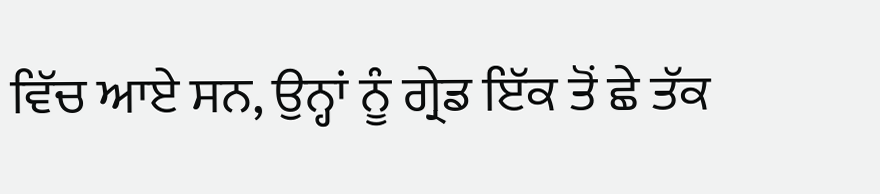ਵਿੱਚ ਆਏ ਸਨ, ਉਨ੍ਹਾਂ ਨੂੰ ਗ੍ਰੇਡ ਇੱਕ ਤੋਂ ਛੇ ਤੱਕ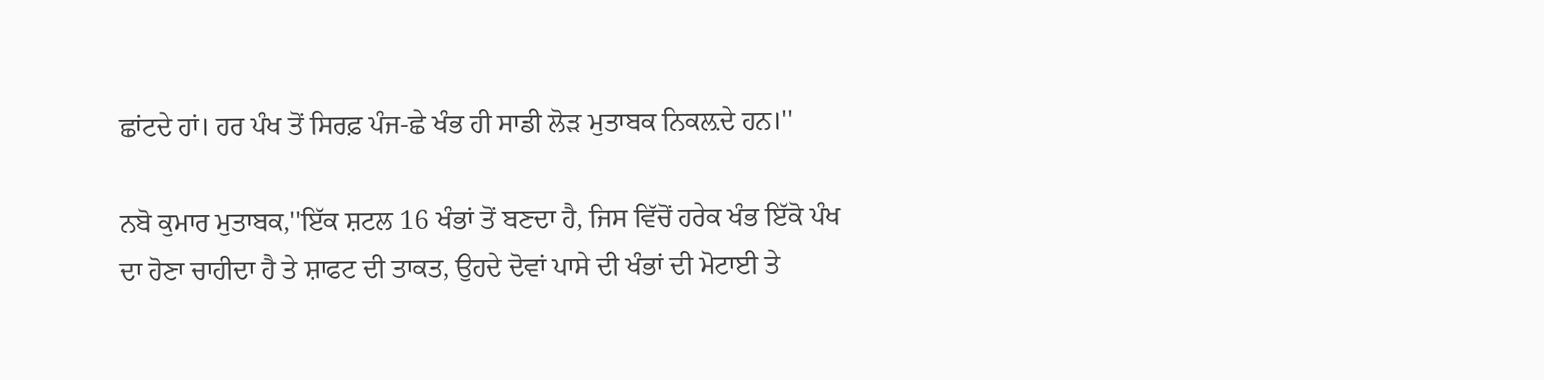ਛਾਂਟਦੇ ਹਾਂ। ਹਰ ਪੰਖ ਤੋਂ ਸਿਰਫ਼ ਪੰਜ-ਛੇ ਖੰਭ ਹੀ ਸਾਡੀ ਲੋੜ ਮੁਤਾਬਕ ਨਿਕਲ਼ਦੇ ਹਨ।''

ਨਬੋ ਕੁਮਾਰ ਮੁਤਾਬਕ,''ਇੱਕ ਸ਼ਟਲ 16 ਖੰਭਾਂ ਤੋਂ ਬਣਦਾ ਹੈ, ਜਿਸ ਵਿੱਚੋਂ ਹਰੇਕ ਖੰਭ ਇੱਕੋ ਪੰਖ ਦਾ ਹੋਣਾ ਚਾਹੀਦਾ ਹੈ ਤੇ ਸ਼ਾਫਟ ਦੀ ਤਾਕਤ, ਉਹਦੇ ਦੋਵਾਂ ਪਾਸੇ ਦੀ ਖੰਭਾਂ ਦੀ ਮੋਟਾਈ ਤੇ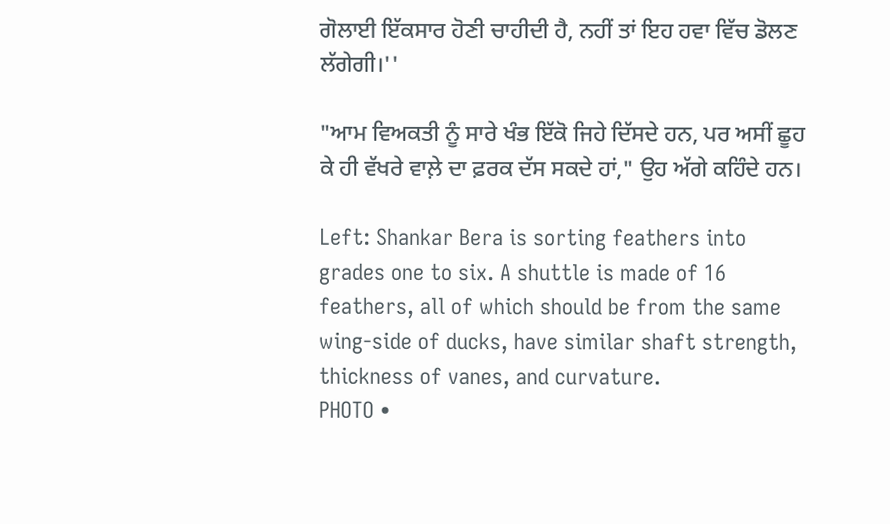ਗੋਲਾਈ ਇੱਕਸਾਰ ਹੋਣੀ ਚਾਹੀਦੀ ਹੈ, ਨਹੀਂ ਤਾਂ ਇਹ ਹਵਾ ਵਿੱਚ ਡੋਲਣ ਲੱਗੇਗੀ।''

"ਆਮ ਵਿਅਕਤੀ ਨੂੰ ਸਾਰੇ ਖੰਭ ਇੱਕੋ ਜਿਹੇ ਦਿੱਸਦੇ ਹਨ, ਪਰ ਅਸੀਂ ਛੂਹ ਕੇ ਹੀ ਵੱਖਰੇ ਵਾਲ਼ੇ ਦਾ ਫ਼ਰਕ ਦੱਸ ਸਕਦੇ ਹਾਂ," ਉਹ ਅੱਗੇ ਕਹਿੰਦੇ ਹਨ।

Left: Shankar Bera is sorting feathers into grades one to six. A shuttle is made of 16 feathers, all of which should be from the same wing-side of ducks, have similar shaft strength, thickness of vanes, and curvature.
PHOTO •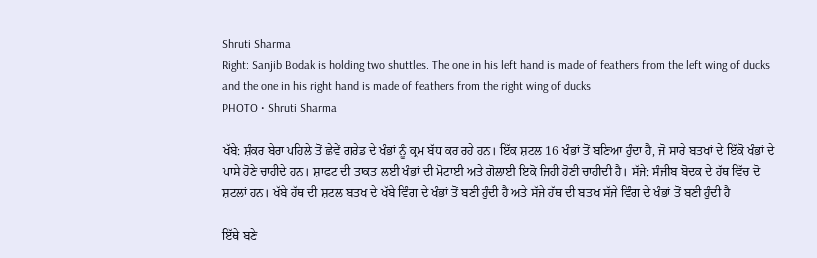Shruti Sharma
Right: Sanjib Bodak is holding two shuttles. The one in his left hand is made of feathers from the left wing of ducks and the one in his right hand is made of feathers from the right wing of ducks
PHOTO • Shruti Sharma

ਖੱਬੇ: ਸ਼ੰਕਰ ਬੇਰਾ ਪਹਿਲੇ ਤੋਂ ਛੇਵੇਂ ਗਰੇਡ ਦੇ ਖੰਭਾਂ ਨੂੰ ਕ੍ਰਮ ਬੱਧ ਕਰ ਰਹੇ ਹਨ। ਇੱਕ ਸ਼ਟਲ 16 ਖੰਭਾਂ ਤੋਂ ਬਣਿਆ ਹੁੰਦਾ ਹੈ, ਜੋ ਸਾਰੇ ਬਤਖਾਂ ਦੇ ਇੱਕੋ ਖੰਭਾਂ ਦੇ ਪਾਸੇ ਹੋਣੇ ਚਾਹੀਦੇ ਹਨ। ਸ਼ਾਫਟ ਦੀ ਤਾਕਤ ਲਈ ਖੰਭਾਂ ਦੀ ਮੋਟਾਈ ਅਤੇ ਗੋਲਾਈ ਇਕੋ ਜਿਹੀ ਹੋਣੀ ਚਾਹੀਦੀ ਹੈ। ਸੱਜੇ: ਸੰਜੀਬ ਬੋਦਕ ਦੇ ਹੱਥ ਵਿੱਚ ਦੋ ਸ਼ਟਲਾਂ ਹਨ। ਖੱਬੇ ਹੱਥ ਦੀ ਸ਼ਟਲ ਬਤਖ ਦੇ ਖੱਬੇ ਵਿੰਗ ਦੇ ਖੰਭਾਂ ਤੋਂ ਬਣੀ ਹੁੰਦੀ ਹੈ ਅਤੇ ਸੱਜੇ ਹੱਥ ਦੀ ਬਤਖ ਸੱਜੇ ਵਿੰਗ ਦੇ ਖੰਭਾਂ ਤੋਂ ਬਣੀ ਹੁੰਦੀ ਹੈ

ਇੱਥੇ ਬਣੇ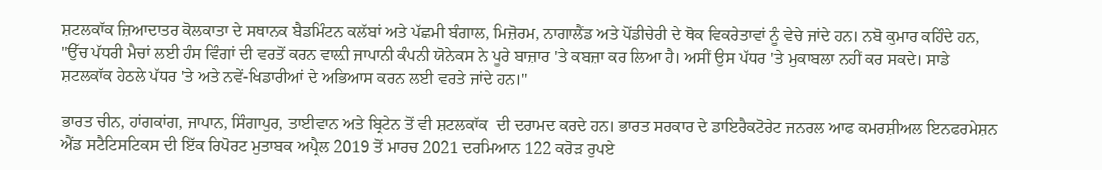ਸ਼ਟਲਕਾੱਕ ਜ਼ਿਆਦਾਤਰ ਕੋਲਕਾਤਾ ਦੇ ਸਥਾਨਕ ਬੈਡਮਿੰਟਨ ਕਲੱਬਾਂ ਅਤੇ ਪੱਛਮੀ ਬੰਗਾਲ, ਮਿਜ਼ੋਰਮ, ਨਾਗਾਲੈਂਡ ਅਤੇ ਪੋਂਡੀਚੇਰੀ ਦੇ ਥੋਕ ਵਿਕਰੇਤਾਵਾਂ ਨੂੰ ਵੇਚੇ ਜਾਂਦੇ ਹਨ। ਨਬੋ ਕੁਮਾਰ ਕਹਿੰਦੇ ਹਨ, "ਉੱਚ ਪੱਧਰੀ ਮੈਚਾਂ ਲਈ ਹੰਸ ਵਿੰਗਾਂ ਦੀ ਵਰਤੋਂ ਕਰਨ ਵਾਲ਼ੀ ਜਾਪਾਨੀ ਕੰਪਨੀ ਯੋਨੇਕਸ ਨੇ ਪੂਰੇ ਬਾਜ਼ਾਰ 'ਤੇ ਕਬਜ਼ਾ ਕਰ ਲਿਆ ਹੈ। ਅਸੀਂ ਉਸ ਪੱਧਰ 'ਤੇ ਮੁਕਾਬਲਾ ਨਹੀਂ ਕਰ ਸਕਦੇ। ਸਾਡੇ ਸ਼ਟਲਕਾੱਕ ਹੇਠਲੇ ਪੱਧਰ 'ਤੇ ਅਤੇ ਨਵੇਂ-ਖਿਡਾਰੀਆਂ ਦੇ ਅਭਿਆਸ ਕਰਨ ਲਈ ਵਰਤੇ ਜਾਂਦੇ ਹਨ।''

ਭਾਰਤ ਚੀਨ, ਹਾਂਗਕਾਂਗ, ਜਾਪਾਨ, ਸਿੰਗਾਪੁਰ, ਤਾਈਵਾਨ ਅਤੇ ਬ੍ਰਿਟੇਨ ਤੋਂ ਵੀ ਸ਼ਟਲਕਾੱਕ  ਦੀ ਦਰਾਮਦ ਕਰਦੇ ਹਨ। ਭਾਰਤ ਸਰਕਾਰ ਦੇ ਡਾਇਰੈਕਟੋਰੇਟ ਜਨਰਲ ਆਫ ਕਮਰਸ਼ੀਅਲ ਇਨਫਰਮੇਸ਼ਨ ਐਂਡ ਸਟੈਟਿਸਟਿਕਸ ਦੀ ਇੱਕ ਰਿਪੋਰਟ ਮੁਤਾਬਕ ਅਪ੍ਰੈਲ 2019 ਤੋਂ ਮਾਰਚ 2021 ਦਰਮਿਆਨ 122 ਕਰੋੜ ਰੁਪਏ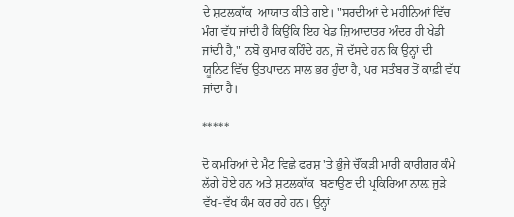ਦੇ ਸ਼ਟਲਕਾੱਕ  ਆਯਾਤ ਕੀਤੇ ਗਏ। "ਸਰਦੀਆਂ ਦੇ ਮਹੀਨਿਆਂ ਵਿੱਚ ਮੰਗ ਵੱਧ ਜਾਂਦੀ ਹੈ ਕਿਉਂਕਿ ਇਹ ਖੇਡ ਜ਼ਿਆਦਾਤਰ ਅੰਦਰ ਹੀ ਖੇਡੀ ਜਾਂਦੀ ਹੈ," ਨਬੋ ਕੁਮਾਰ ਕਹਿੰਦੇ ਹਨ, ਜੋ ਦੱਸਦੇ ਹਨ ਕਿ ਉਨ੍ਹਾਂ ਦੀ ਯੂਨਿਟ ਵਿੱਚ ਉਤਪਾਦਨ ਸਾਲ ਭਰ ਹੁੰਦਾ ਹੈ, ਪਰ ਸਤੰਬਰ ਤੋਂ ਕਾਫ਼ੀ ਵੱਧ ਜਾਂਦਾ ਹੈ।

*****

ਦੋ ਕਮਰਿਆਂ ਦੇ ਮੈਟ ਵਿਛੇ ਫਰਸ਼ 'ਤੇ ਭੁੰਜੇ ਚੌਂਕੜੀ ਮਾਰੀ ਕਾਰੀਗਰ ਕੰਮੇ ਲੱਗੇ ਹੋਏ ਹਨ ਅਤੇ ਸ਼ਟਲਕਾੱਕ  ਬਣਾਉਣ ਦੀ ਪ੍ਰਕਿਰਿਆ ਨਾਲ਼ ਜੁੜੇ ਵੱਖ-ਵੱਖ ਕੰਮ ਕਰ ਰਹੇ ਹਨ। ਉਨ੍ਹਾਂ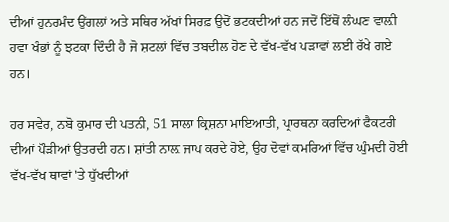ਦੀਆਂ ਹੁਨਰਮੰਦ ਉਂਗਲਾਂ ਅਤੇ ਸਥਿਰ ਅੱਖਾਂ ਸਿਰਫ਼ ਉਦੋਂ ਭਟਕਦੀਆਂ ਹਨ ਜਦੋਂ ਇੱਥੋਂ ਲੰਘਣ ਵਾਲ਼ੀ ਹਵਾ ਖੰਭਾਂ ਨੂੰ ਝਟਕਾ ਦਿੰਦੀ ਹੈ ਜੋ ਸ਼ਟਲਾਂ ਵਿੱਚ ਤਬਦੀਲ ਹੋਣ ਦੇ ਵੱਖ-ਵੱਖ ਪੜਾਵਾਂ ਲਈ ਰੱਖੇ ਗਏ ਹਨ।

ਹਰ ਸਵੇਰ, ਨਬੋ ਕੁਮਾਰ ਦੀ ਪਤਨੀ, 51 ਸਾਲਾ ਕ੍ਰਿਸ਼ਨਾ ਮਾਇਆਤੀ, ਪ੍ਰਾਰਥਨਾ ਕਰਦਿਆਂ ਫੈਕਟਰੀ ਦੀਆਂ ਪੌੜੀਆਂ ਉਤਰਦੀ ਹਨ। ਸ਼ਾਂਤੀ ਨਾਲ਼ ਜਾਪ ਕਰਦੇ ਹੋਏ, ਉਹ ਦੋਵਾਂ ਕਮਰਿਆਂ ਵਿੱਚ ਘੁੰਮਦੀ ਹੋਈ ਵੱਖ-ਵੱਖ ਥਾਵਾਂ 'ਤੇ ਧੁੱਖਦੀਆਂ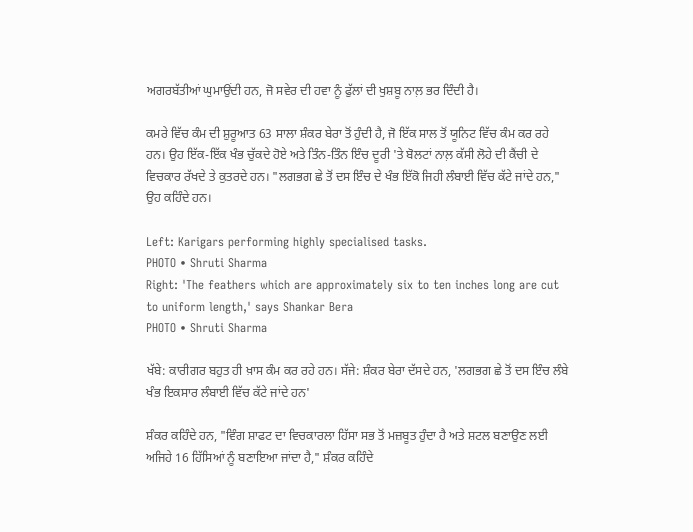ਅਗਰਬੱਤੀਆਂ ਘੁਮਾਉਂਦੀ ਹਨ, ਜੋ ਸਵੇਰ ਦੀ ਹਵਾ ਨੂੰ ਫੁੱਲਾਂ ਦੀ ਖੁਸ਼ਬੂ ਨਾਲ਼ ਭਰ ਦਿੰਦੀ ਹੈ।

ਕਮਰੇ ਵਿੱਚ ਕੰਮ ਦੀ ਸ਼ੁਰੂਆਤ 63 ਸਾਲਾ ਸ਼ੰਕਰ ਬੇਰਾ ਤੋਂ ਹੁੰਦੀ ਹੈ, ਜੋ ਇੱਕ ਸਾਲ ਤੋਂ ਯੂਨਿਟ ਵਿੱਚ ਕੰਮ ਕਰ ਰਹੇ ਹਨ। ਉਹ ਇੱਕ-ਇੱਕ ਖੰਭ ਚੁੱਕਦੇ ਹੋਏ ਅਤੇ ਤਿੰਨ-ਤਿੰਨ ਇੰਚ ਦੂਰੀ 'ਤੇ ਬੋਲਟਾਂ ਨਾਲ਼ ਕੱਸੀ ਲੋਹੇ ਦੀ ਕੈਂਚੀ ਦੇ ਵਿਚਕਾਰ ਰੱਖਦੇ ਤੇ ਕੁਤਰਦੇ ਹਨ। "ਲਗਭਗ ਛੇ ਤੋਂ ਦਸ ਇੰਚ ਦੇ ਖੰਭ ਇੱਕੋ ਜਿਹੀ ਲੰਬਾਈ ਵਿੱਚ ਕੱਟੇ ਜਾਂਦੇ ਹਨ," ਉਹ ਕਹਿੰਦੇ ਹਨ।

Left: Karigars performing highly specialised tasks.
PHOTO • Shruti Sharma
Right: 'The feathers which are approximately six to ten inches long are cut to uniform length,' says Shankar Bera
PHOTO • Shruti Sharma

ਖੱਬੇ: ਕਾਰੀਗਰ ਬਹੁਤ ਹੀ ਖ਼ਾਸ ਕੰਮ ਕਰ ਰਹੇ ਹਨ। ਸੱਜੇ: ਸ਼ੰਕਰ ਬੇਰਾ ਦੱਸਦੇ ਹਨ, 'ਲਗਭਗ ਛੇ ਤੋਂ ਦਸ ਇੰਚ ਲੰਬੇ ਖੰਭ ਇਕਸਾਰ ਲੰਬਾਈ ਵਿੱਚ ਕੱਟੇ ਜਾਂਦੇ ਹਨ'

ਸ਼ੰਕਰ ਕਹਿੰਦੇ ਹਨ, "ਵਿੰਗ ਸ਼ਾਫਟ ਦਾ ਵਿਚਕਾਰਲਾ ਹਿੱਸਾ ਸਭ ਤੋਂ ਮਜ਼ਬੂਤ ਹੁੰਦਾ ਹੈ ਅਤੇ ਸ਼ਟਲ ਬਣਾਉਣ ਲਈ ਅਜਿਹੇ 16 ਹਿੱਸਿਆਂ ਨੂੰ ਬਣਾਇਆ ਜਾਂਦਾ ਹੈ," ਸ਼ੰਕਰ ਕਹਿੰਦੇ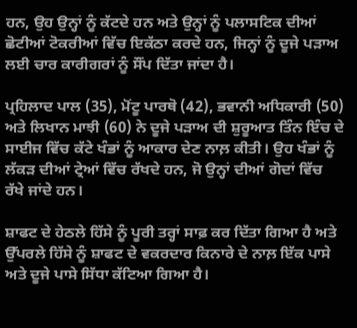ਹਨ, ਉਹ ਉਨ੍ਹਾਂ ਨੂੰ ਕੱਟਦੇ ਹਨ ਅਤੇ ਉਨ੍ਹਾਂ ਨੂੰ ਪਲਾਸਟਿਕ ਦੀਆਂ ਛੋਟੀਆਂ ਟੋਕਰੀਆਂ ਵਿੱਚ ਇਕੱਠਾ ਕਰਦੇ ਹਨ, ਜਿਨ੍ਹਾਂ ਨੂੰ ਦੂਜੇ ਪੜਾਅ ਲਈ ਚਾਰ ਕਾਰੀਗਰਾਂ ਨੂੰ ਸੌਂਪ ਦਿੱਤਾ ਜਾਂਦਾ ਹੈ।

ਪ੍ਰਹਿਲਾਦ ਪਾਲ (35), ਮੋਂਟੂ ਪਾਰਥੋ (42), ਭਵਾਨੀ ਅਧਿਕਾਰੀ (50) ਅਤੇ ਲਿਖਾਨ ਮਾਝੀ (60) ਨੇ ਦੂਜੇ ਪੜਾਅ ਦੀ ਸ਼ੁਰੂਆਤ ਤਿੰਨ ਇੰਚ ਦੇ ਸਾਈਜ ਵਿੱਚ ਕੱਟੇ ਖੰਭਾਂ ਨੂੰ ਆਕਾਰ ਦੇਣ ਨਾਲ਼ ਕੀਤੀ। ਉਹ ਖੰਭਾਂ ਨੂੰ ਲੱਕੜ ਦੀਆਂ ਟ੍ਰੇਆਂ ਵਿੱਚ ਰੱਖਦੇ ਹਨ, ਜੋ ਉਨ੍ਹਾਂ ਦੀਆਂ ਗੋਦਾਂ ਵਿੱਚ ਰੱਖੇ ਜਾਂਦੇ ਹਨ।

ਸ਼ਾਫਟ ਦੇ ਹੇਠਲੇ ਹਿੱਸੇ ਨੂੰ ਪੂਰੀ ਤਰ੍ਹਾਂ ਸਾਫ਼ ਕਰ ਦਿੱਤਾ ਗਿਆ ਹੈ ਅਤੇ ਉੱਪਰਲੇ ਹਿੱਸੇ ਨੂੰ ਸ਼ਾਫਟ ਦੇ ਵਕਰਦਾਰ ਕਿਨਾਰੇ ਦੇ ਨਾਲ਼ ਇੱਕ ਪਾਸੇ ਅਤੇ ਦੂਜੇ ਪਾਸੇ ਸਿੱਧਾ ਕੱਟਿਆ ਗਿਆ ਹੈ।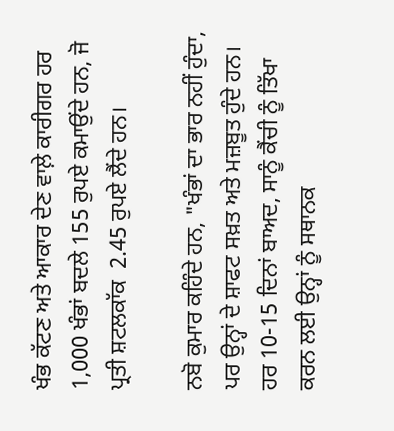ਖੰਭ ਕੱਟਣ ਅਤੇ ਆਕਾਰ ਦੇਣ ਵਾਲ਼ੇ ਕਾਰੀਗਰ ਹਰ 1,000 ਖੰਭਾਂ ਬਦਲੇ 155 ਰੁਪਏ ਕਮਾਉਂਦੇ ਹਨ, ਜੋ ਪ੍ਰਤੀ ਸ਼ਟਲਕਾੱਕ  2.45 ਰੁਪਏ ਲੈਂਦੇ ਹਨ।

ਨਬੋ ਕੁਮਾਰ ਕਹਿੰਦੇ ਹਨ, "ਖੰਭਾਂ ਦਾ ਭਾਰ ਨਹੀਂ ਹੁੰਦਾ, ਪਰ ਉਨ੍ਹਾਂ ਦੇ ਸ਼ਾਫਟ ਸਖ਼ਤ ਅਤੇ ਮਜ਼ਬੂਤ ਹੁੰਦੇ ਹਨ। ਹਰ 10-15 ਦਿਨਾਂ ਬਾਅਦ, ਸਾਨੂੰ ਕੈਂਚੀ ਨੂੰ ਤਿੱਖਾ ਕਰਨ ਲਈ ਉਨ੍ਹਾਂ ਨੂੰ ਸਥਾਨਕ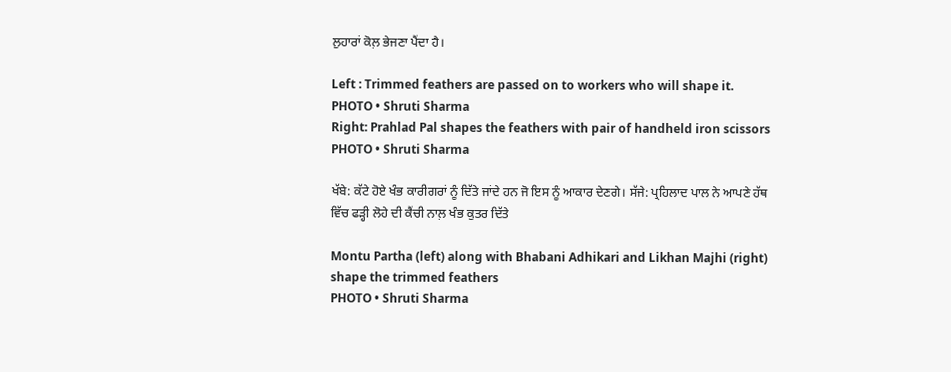ਲੁਹਾਰਾਂ ਕੋਲ਼ ਭੇਜਣਾ ਪੈਂਦਾ ਹੈ।

Left : Trimmed feathers are passed on to workers who will shape it.
PHOTO • Shruti Sharma
Right: Prahlad Pal shapes the feathers with pair of handheld iron scissors
PHOTO • Shruti Sharma

ਖੱਬੇ: ਕੱਟੇ ਹੋਏ ਖੰਭ ਕਾਰੀਗਰਾਂ ਨੂੰ ਦਿੱਤੇ ਜਾਂਦੇ ਹਨ ਜੋ ਇਸ ਨੂੰ ਆਕਾਰ ਦੇਣਗੇ। ਸੱਜੇ: ਪ੍ਰਹਿਲਾਦ ਪਾਲ ਨੇ ਆਪਣੇ ਹੱਥ ਵਿੱਚ ਫੜ੍ਹੀ ਲੋਹੇ ਦੀ ਕੈਂਚੀ ਨਾਲ਼ ਖੰਭ ਕੁਤਰ ਦਿੱਤੇ

Montu Partha (left) along with Bhabani Adhikari and Likhan Majhi (right) shape the trimmed feathers
PHOTO • Shruti Sharma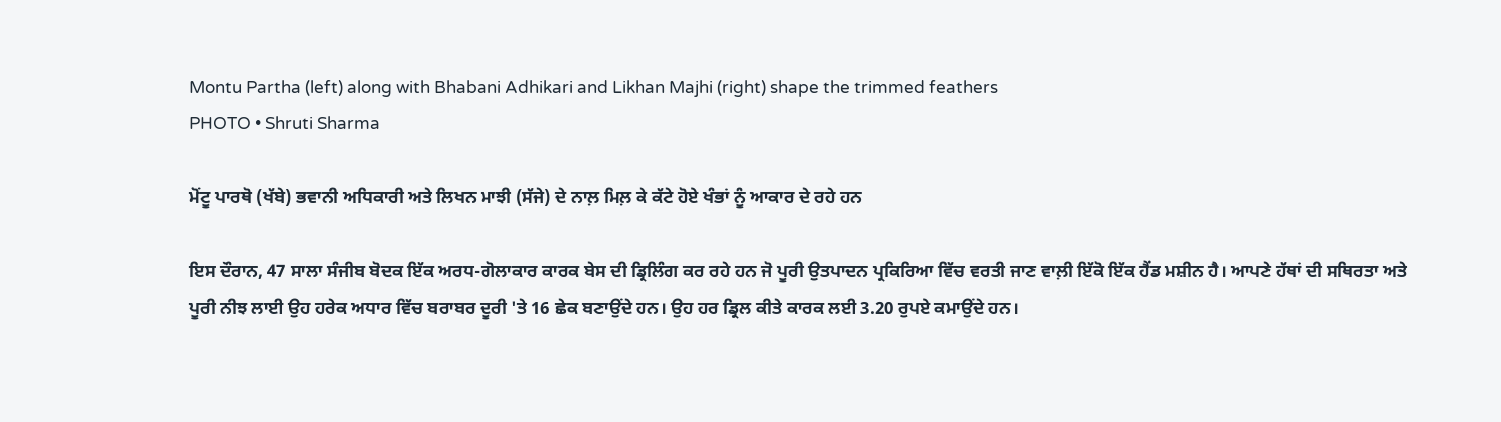Montu Partha (left) along with Bhabani Adhikari and Likhan Majhi (right) shape the trimmed feathers
PHOTO • Shruti Sharma

ਮੋਂਟੂ ਪਾਰਥੋ (ਖੱਬੇ) ਭਵਾਨੀ ਅਧਿਕਾਰੀ ਅਤੇ ਲਿਖਨ ਮਾਝੀ (ਸੱਜੇ) ਦੇ ਨਾਲ਼ ਮਿਲ਼ ਕੇ ਕੱਟੇ ਹੋਏ ਖੰਭਾਂ ਨੂੰ ਆਕਾਰ ਦੇ ਰਹੇ ਹਨ

ਇਸ ਦੌਰਾਨ, 47 ਸਾਲਾ ਸੰਜੀਬ ਬੋਦਕ ਇੱਕ ਅਰਧ-ਗੋਲਾਕਾਰ ਕਾਰਕ ਬੇਸ ਦੀ ਡ੍ਰਿਲਿੰਗ ਕਰ ਰਹੇ ਹਨ ਜੋ ਪੂਰੀ ਉਤਪਾਦਨ ਪ੍ਰਕਿਰਿਆ ਵਿੱਚ ਵਰਤੀ ਜਾਣ ਵਾਲ਼ੀ ਇੱਕੋ ਇੱਕ ਹੈਂਡ ਮਸ਼ੀਨ ਹੈ। ਆਪਣੇ ਹੱਥਾਂ ਦੀ ਸਥਿਰਤਾ ਅਤੇ ਪੂਰੀ ਨੀਝ ਲਾਈ ਉਹ ਹਰੇਕ ਅਧਾਰ ਵਿੱਚ ਬਰਾਬਰ ਦੂਰੀ 'ਤੇ 16 ਛੇਕ ਬਣਾਉਂਦੇ ਹਨ। ਉਹ ਹਰ ਡ੍ਰਿਲ ਕੀਤੇ ਕਾਰਕ ਲਈ 3.20 ਰੁਪਏ ਕਮਾਉਂਦੇ ਹਨ।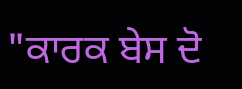"ਕਾਰਕ ਬੇਸ ਦੋ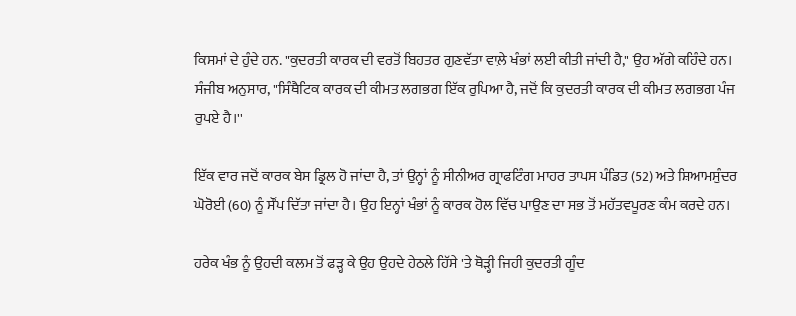ਕਿਸਮਾਂ ਦੇ ਹੁੰਦੇ ਹਨ. "ਕੁਦਰਤੀ ਕਾਰਕ ਦੀ ਵਰਤੋਂ ਬਿਹਤਰ ਗੁਣਵੱਤਾ ਵਾਲ਼ੇ ਖੰਭਾਂ ਲਈ ਕੀਤੀ ਜਾਂਦੀ ਹੈ," ਉਹ ਅੱਗੇ ਕਹਿੰਦੇ ਹਨ। ਸੰਜੀਬ ਅਨੁਸਾਰ, "ਸਿੰਥੈਟਿਕ ਕਾਰਕ ਦੀ ਕੀਮਤ ਲਗਭਗ ਇੱਕ ਰੁਪਿਆ ਹੈ, ਜਦੋਂ ਕਿ ਕੁਦਰਤੀ ਕਾਰਕ ਦੀ ਕੀਮਤ ਲਗਭਗ ਪੰਜ ਰੁਪਏ ਹੈ।''

ਇੱਕ ਵਾਰ ਜਦੋਂ ਕਾਰਕ ਬੇਸ ਡ੍ਰਿਲ ਹੋ ਜਾਂਦਾ ਹੈ, ਤਾਂ ਉਨ੍ਹਾਂ ਨੂੰ ਸੀਨੀਅਰ ਗ੍ਰਾਫਟਿੰਗ ਮਾਹਰ ਤਾਪਸ ਪੰਡਿਤ (52) ਅਤੇ ਸ਼ਿਆਮਸੁੰਦਰ ਘੋਰੋਈ (60) ਨੂੰ ਸੌਂਪ ਦਿੱਤਾ ਜਾਂਦਾ ਹੈ। ਉਹ ਇਨ੍ਹਾਂ ਖੰਭਾਂ ਨੂੰ ਕਾਰਕ ਹੋਲ ਵਿੱਚ ਪਾਉਣ ਦਾ ਸਭ ਤੋਂ ਮਹੱਤਵਪੂਰਣ ਕੰਮ ਕਰਦੇ ਹਨ।

ਹਰੇਕ ਖੰਭ ਨੂੰ ਉਹਦੀ ਕਲਮ ਤੋਂ ਫੜ੍ਹ ਕੇ ਉਹ ਉਹਦੇ ਹੇਠਲੇ ਹਿੱਸੇ 'ਤੇ ਥੋੜ੍ਹੀ ਜਿਹੀ ਕੁਦਰਤੀ ਗੂੰਦ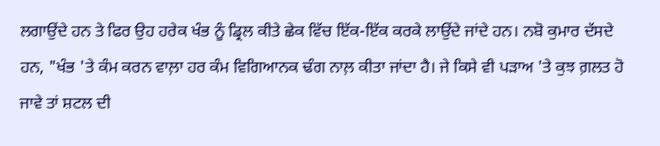ਲਗਾਉਂਦੇ ਹਨ ਤੇ ਫਿਰ ਉਹ ਹਰੇਕ ਖੰਭ ਨੂੰ ਡ੍ਰਿਲ ਕੀਤੇ ਛੇਕ ਵਿੱਚ ਇੱਕ-ਇੱਕ ਕਰਕੇ ਲਾਉਂਦੇ ਜਾਂਦੇ ਹਨ। ਨਬੋ ਕੁਮਾਰ ਦੱਸਦੇ ਹਨ, "ਖੰਭ 'ਤੇ ਕੰਮ ਕਰਨ ਵਾਲ਼ਾ ਹਰ ਕੰਮ ਵਿਗਿਆਨਕ ਢੰਗ ਨਾਲ਼ ਕੀਤਾ ਜਾਂਦਾ ਹੈ। ਜੇ ਕਿਸੇ ਵੀ ਪੜਾਅ 'ਤੇ ਕੁਝ ਗ਼ਲਤ ਹੋ ਜਾਵੇ ਤਾਂ ਸ਼ਟਲ ਦੀ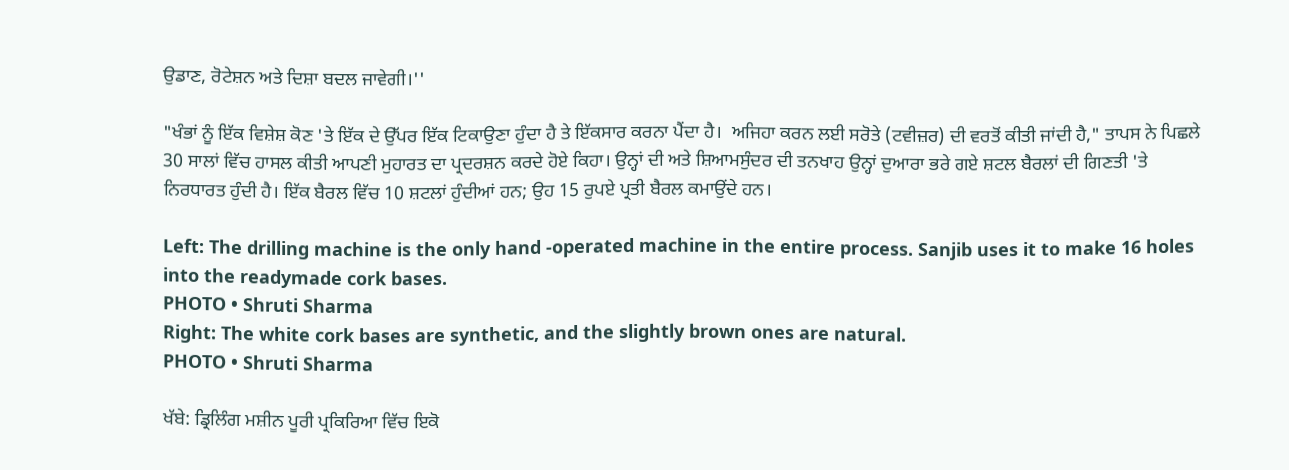ਉਡਾਣ, ਰੋਟੇਸ਼ਨ ਅਤੇ ਦਿਸ਼ਾ ਬਦਲ ਜਾਵੇਗੀ।''

"ਖੰਭਾਂ ਨੂੰ ਇੱਕ ਵਿਸ਼ੇਸ਼ ਕੋਣ 'ਤੇ ਇੱਕ ਦੇ ਉੱਪਰ ਇੱਕ ਟਿਕਾਉਣਾ ਹੁੰਦਾ ਹੈ ਤੇ ਇੱਕਸਾਰ ਕਰਨਾ ਪੈਂਦਾ ਹੈ।  ਅਜਿਹਾ ਕਰਨ ਲਈ ਸਰੋਤੇ (ਟਵੀਜ਼ਰ) ਦੀ ਵਰਤੋਂ ਕੀਤੀ ਜਾਂਦੀ ਹੈ," ਤਾਪਸ ਨੇ ਪਿਛਲੇ 30 ਸਾਲਾਂ ਵਿੱਚ ਹਾਸਲ ਕੀਤੀ ਆਪਣੀ ਮੁਹਾਰਤ ਦਾ ਪ੍ਰਦਰਸ਼ਨ ਕਰਦੇ ਹੋਏ ਕਿਹਾ। ਉਨ੍ਹਾਂ ਦੀ ਅਤੇ ਸ਼ਿਆਮਸੁੰਦਰ ਦੀ ਤਨਖਾਹ ਉਨ੍ਹਾਂ ਦੁਆਰਾ ਭਰੇ ਗਏ ਸ਼ਟਲ ਬੈਰਲਾਂ ਦੀ ਗਿਣਤੀ 'ਤੇ ਨਿਰਧਾਰਤ ਹੁੰਦੀ ਹੈ। ਇੱਕ ਬੈਰਲ ਵਿੱਚ 10 ਸ਼ਟਲਾਂ ਹੁੰਦੀਆਂ ਹਨ; ਉਹ 15 ਰੁਪਏ ਪ੍ਰਤੀ ਬੈਰਲ ਕਮਾਉਂਦੇ ਹਨ।

Left: The drilling machine is the only hand -operated machine in the entire process. Sanjib uses it to make 16 holes into the readymade cork bases.
PHOTO • Shruti Sharma
Right: The white cork bases are synthetic, and the slightly brown ones are natural.
PHOTO • Shruti Sharma

ਖੱਬੇ: ਡ੍ਰਿਲਿੰਗ ਮਸ਼ੀਨ ਪੂਰੀ ਪ੍ਰਕਿਰਿਆ ਵਿੱਚ ਇਕੋ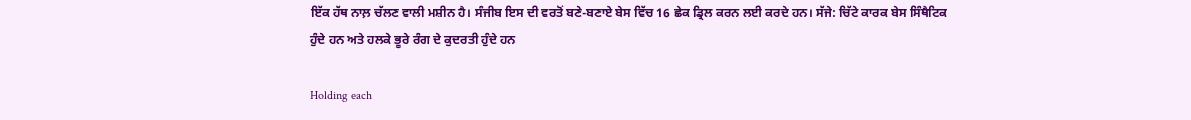ਇੱਕ ਹੱਥ ਨਾਲ਼ ਚੱਲਣ ਵਾਲੀ ਮਸ਼ੀਨ ਹੈ। ਸੰਜੀਬ ਇਸ ਦੀ ਵਰਤੋਂ ਬਣੇ-ਬਣਾਏ ਬੇਸ ਵਿੱਚ 16 ਛੇਕ ਡ੍ਰਿਲ ਕਰਨ ਲਈ ਕਰਦੇ ਹਨ। ਸੱਜੇ: ਚਿੱਟੇ ਕਾਰਕ ਬੇਸ ਸਿੰਥੈਟਿਕ ਹੁੰਦੇ ਹਨ ਅਤੇ ਹਲਕੇ ਭੂਰੇ ਰੰਗ ਦੇ ਕੁਦਰਤੀ ਹੁੰਦੇ ਹਨ

Holding each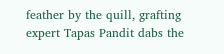feather by the quill, grafting expert Tapas Pandit dabs the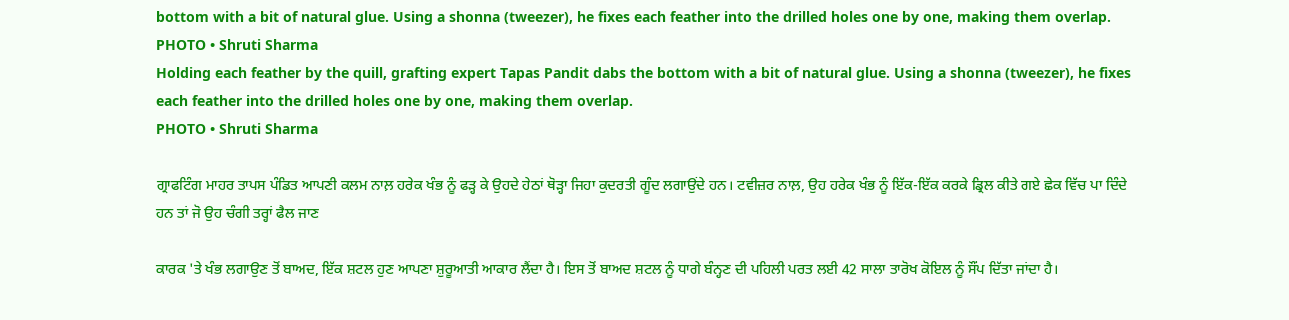bottom with a bit of natural glue. Using a shonna (tweezer), he fixes each feather into the drilled holes one by one, making them overlap.
PHOTO • Shruti Sharma
Holding each feather by the quill, grafting expert Tapas Pandit dabs the bottom with a bit of natural glue. Using a shonna (tweezer), he fixes each feather into the drilled holes one by one, making them overlap.
PHOTO • Shruti Sharma

ਗ੍ਰਾਫਟਿੰਗ ਮਾਹਰ ਤਾਪਸ ਪੰਡਿਤ ਆਪਣੀ ਕਲਮ ਨਾਲ਼ ਹਰੇਕ ਖੰਭ ਨੂੰ ਫੜ੍ਹ ਕੇ ਉਹਦੇ ਹੇਠਾਂ ਥੋੜ੍ਹਾ ਜਿਹਾ ਕੁਦਰਤੀ ਗੂੰਦ ਲਗਾਉਂਦੇ ਹਨ। ਟਵੀਜ਼ਰ ਨਾਲ਼, ਉਹ ਹਰੇਕ ਖੰਭ ਨੂੰ ਇੱਕ-ਇੱਕ ਕਰਕੇ ਡ੍ਰਿਲ ਕੀਤੇ ਗਏ ਛੇਕ ਵਿੱਚ ਪਾ ਦਿੰਦੇ ਹਨ ਤਾਂ ਜੋ ਉਹ ਚੰਗੀ ਤਰ੍ਹਾਂ ਫੈਲ ਜਾਣ

ਕਾਰਕ 'ਤੇ ਖੰਭ ਲਗਾਉਣ ਤੋਂ ਬਾਅਦ, ਇੱਕ ਸ਼ਟਲ ਹੁਣ ਆਪਣਾ ਸ਼ੁਰੂਆਤੀ ਆਕਾਰ ਲੈਂਦਾ ਹੈ। ਇਸ ਤੋਂ ਬਾਅਦ ਸ਼ਟਲ ਨੂੰ ਧਾਗੇ ਬੰਨ੍ਹਣ ਦੀ ਪਹਿਲੀ ਪਰਤ ਲਈ 42 ਸਾਲਾ ਤਾਰੋਖ ਕੋਇਲ ਨੂੰ ਸੌਂਪ ਦਿੱਤਾ ਜਾਂਦਾ ਹੈ।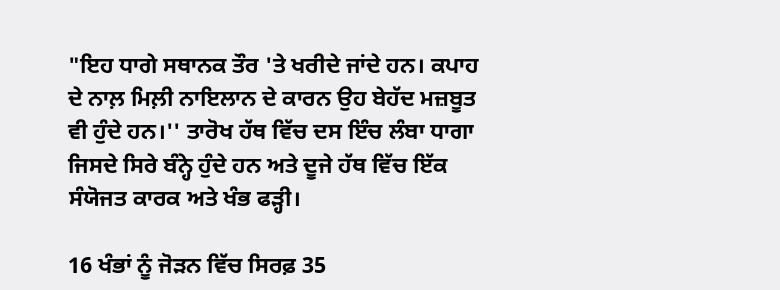"ਇਹ ਧਾਗੇ ਸਥਾਨਕ ਤੌਰ 'ਤੇ ਖਰੀਦੇ ਜਾਂਦੇ ਹਨ। ਕਪਾਹ ਦੇ ਨਾਲ਼ ਮਿਲ਼ੀ ਨਾਇਲਾਨ ਦੇ ਕਾਰਨ ਉਹ ਬੇਹੱਦ ਮਜ਼ਬੂਤ ਵੀ ਹੁੰਦੇ ਹਨ।'' ਤਾਰੋਖ ਹੱਥ ਵਿੱਚ ਦਸ ਇੰਚ ਲੰਬਾ ਧਾਗਾ ਜਿਸਦੇ ਸਿਰੇ ਬੰਨ੍ਹੇ ਹੁੰਦੇ ਹਨ ਅਤੇ ਦੂਜੇ ਹੱਥ ਵਿੱਚ ਇੱਕ ਸੰਯੋਜਤ ਕਾਰਕ ਅਤੇ ਖੰਭ ਫੜ੍ਹੀ।

16 ਖੰਭਾਂ ਨੂੰ ਜੋੜਨ ਵਿੱਚ ਸਿਰਫ਼ 35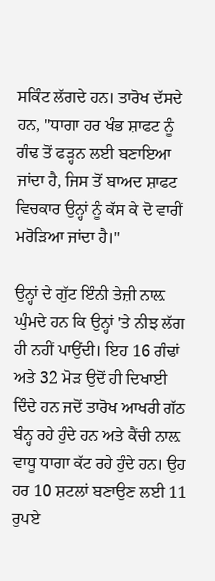ਸਕਿੰਟ ਲੱਗਦੇ ਹਨ। ਤਾਰੋਖ ਦੱਸਦੇ ਹਨ, "ਧਾਗਾ ਹਰ ਖੰਭ ਸ਼ਾਫਟ ਨੂੰ ਗੰਢ ਤੋਂ ਫੜ੍ਹਨ ਲਈ ਬਣਾਇਆ ਜਾਂਦਾ ਹੈ, ਜਿਸ ਤੋਂ ਬਾਅਦ ਸ਼ਾਫਟ ਵਿਚਕਾਰ ਉਨ੍ਹਾਂ ਨੂੰ ਕੱਸ ਕੇ ਦੋ ਵਾਰੀਂ ਮਰੋੜਿਆ ਜਾਂਦਾ ਹੈ।''

ਉਨ੍ਹਾਂ ਦੇ ਗੁੱਟ ਇੰਨੀ ਤੇਜ਼ੀ ਨਾਲ਼ ਘੁੰਮਦੇ ਹਨ ਕਿ ਉਨ੍ਹਾਂ 'ਤੇ ਨੀਝ ਲੱਗ ਹੀ ਨਹੀਂ ਪਾਉਂਦੀ। ਇਹ 16 ਗੰਢਾਂ ਅਤੇ 32 ਮੋੜ ਉਦੋਂ ਹੀ ਦਿਖਾਈ ਦਿੰਦੇ ਹਨ ਜਦੋਂ ਤਾਰੋਖ ਆਖਰੀ ਗੱਠ ਬੰਨ੍ਹ ਰਹੇ ਹੁੰਦੇ ਹਨ ਅਤੇ ਕੈਂਚੀ ਨਾਲ਼ ਵਾਧੂ ਧਾਗਾ ਕੱਟ ਰਹੇ ਹੁੰਦੇ ਹਨ। ਉਹ ਹਰ 10 ਸ਼ਟਲਾਂ ਬਣਾਉਣ ਲਈ 11 ਰੁਪਏ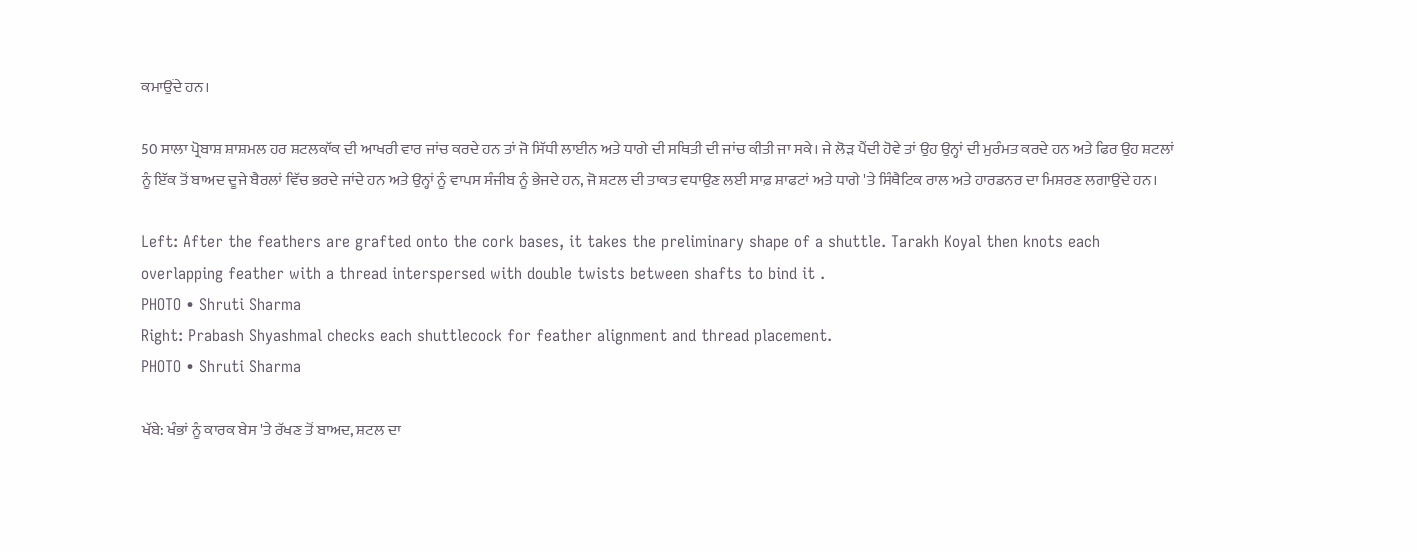ਕਮਾਉਂਦੇ ਹਨ।

50 ਸਾਲਾ ਪ੍ਰੋਬਾਸ਼ ਸ਼ਾਸ਼ਮਲ ਹਰ ਸ਼ਟਲਕਾੱਕ ਦੀ ਆਖਰੀ ਵਾਰ ਜਾਂਚ ਕਰਦੇ ਹਨ ਤਾਂ ਜੋ ਸਿੱਧੀ ਲਾਈਨ ਅਤੇ ਧਾਗੇ ਦੀ ਸਥਿਤੀ ਦੀ ਜਾਂਚ ਕੀਤੀ ਜਾ ਸਕੇ। ਜੇ ਲੋੜ ਪੈਂਦੀ ਹੋਵੇ ਤਾਂ ਉਹ ਉਨ੍ਹਾਂ ਦੀ ਮੁਰੰਮਤ ਕਰਦੇ ਹਨ ਅਤੇ ਫਿਰ ਉਹ ਸ਼ਟਲਾਂ ਨੂੰ ਇੱਕ ਤੋਂ ਬਾਅਦ ਦੂਜੇ ਬੈਰਲਾਂ ਵਿੱਚ ਭਰਦੇ ਜਾਂਦੇ ਹਨ ਅਤੇ ਉਨ੍ਹਾਂ ਨੂੰ ਵਾਪਸ ਸੰਜੀਬ ਨੂੰ ਭੇਜਦੇ ਹਨ, ਜੋ ਸ਼ਟਲ ਦੀ ਤਾਕਤ ਵਧਾਉਣ ਲਈ ਸਾਫ਼ ਸ਼ਾਫਟਾਂ ਅਤੇ ਧਾਗੇ 'ਤੇ ਸਿੰਥੈਟਿਕ ਰਾਲ ਅਤੇ ਹਾਰਡਨਰ ਦਾ ਮਿਸ਼ਰਣ ਲਗਾਉਂਦੇ ਹਨ।

Left: After the feathers are grafted onto the cork bases, it takes the preliminary shape of a shuttle. Tarakh Koyal then knots each overlapping feather with a thread interspersed with double twists between shafts to bind it .
PHOTO • Shruti Sharma
Right: Prabash Shyashmal checks each shuttlecock for feather alignment and thread placement.
PHOTO • Shruti Sharma

ਖੱਬੇ: ਖੰਭਾਂ ਨੂੰ ਕਾਰਕ ਬੇਸ 'ਤੇ ਰੱਖਣ ਤੋਂ ਬਾਅਦ, ਸ਼ਟਲ ਦਾ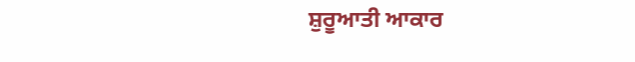ਸ਼ੁਰੂਆਤੀ ਆਕਾਰ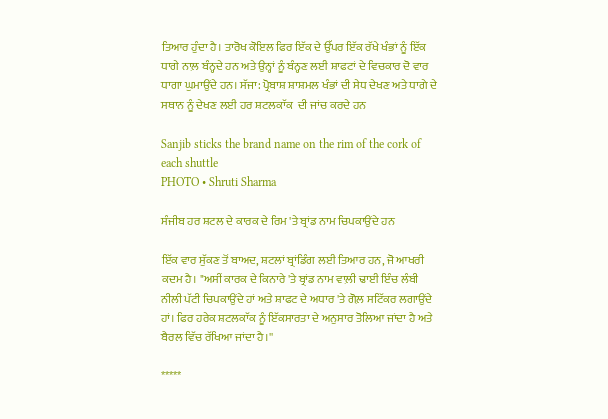ਤਿਆਰ ਹੁੰਦਾ ਹੈ। ਤਾਰੋਖ ਕੋਇਲ ਫਿਰ ਇੱਕ ਦੇ ਉੱਪਰ ਇੱਕ ਰੱਖੇ ਖੰਭਾਂ ਨੂੰ ਇੱਕ ਧਾਗੇ ਨਾਲ਼ ਬੰਨ੍ਹਦੇ ਹਨ ਅਤੇ ਉਨ੍ਹਾਂ ਨੂੰ ਬੰਨ੍ਹਣ ਲਈ ਸ਼ਾਫਟਾਂ ਦੇ ਵਿਚਕਾਰ ਦੋ ਵਾਰ ਧਾਗਾ ਘੁਮਾਉਂਦੇ ਹਨ। ਸੱਜਾ: ਪ੍ਰੋਬਾਸ਼ ਸ਼ਾਸ਼ਮਲ ਖੰਭਾਂ ਦੀ ਸੇਧ ਦੇਖਣ ਅਤੇ ਧਾਗੇ ਦੇ ਸਥਾਨ ਨੂੰ ਦੇਖਣ ਲਈ ਹਰ ਸ਼ਟਲਕਾੱਕ  ਦੀ ਜਾਂਚ ਕਰਦੇ ਹਨ

Sanjib sticks the brand name on the rim of the cork of each shuttle
PHOTO • Shruti Sharma

ਸੰਜੀਬ ਹਰ ਸ਼ਟਲ ਦੇ ਕਾਰਕ ਦੇ ਰਿਮ 'ਤੇ ਬ੍ਰਾਂਡ ਨਾਮ ਚਿਪਕਾਉਂਦੇ ਹਨ

ਇੱਕ ਵਾਰ ਸੁੱਕਣ ਤੋਂ ਬਾਅਦ, ਸ਼ਟਲਾਂ ਬ੍ਰਾਂਡਿੰਗ ਲਈ ਤਿਆਰ ਹਨ, ਜੋ ਆਖਰੀ ਕਦਮ ਹੈ। "ਅਸੀਂ ਕਾਰਕ ਦੇ ਕਿਨਾਰੇ 'ਤੇ ਬ੍ਰਾਂਡ ਨਾਮ ਵਾਲ਼ੀ ਢਾਈ ਇੰਚ ਲੰਬੀ ਨੀਲੀ ਪੱਟੀ ਚਿਪਕਾਉਂਦੇ ਹਾਂ ਅਤੇ ਸ਼ਾਫਟ ਦੇ ਅਧਾਰ 'ਤੇ ਗੋਲ਼ ਸਟਿੱਕਰ ਲਗਾਉਂਦੇ ਹਾਂ। ਫਿਰ ਹਰੇਕ ਸ਼ਟਲਕਾੱਕ ਨੂੰ ਇੱਕਸਾਰਤਾ ਦੇ ਅਨੁਸਾਰ ਤੋਲਿਆ ਜਾਂਦਾ ਹੈ ਅਤੇ ਬੈਰਲ ਵਿੱਚ ਰੱਖਿਆ ਜਾਂਦਾ ਹੈ।''

*****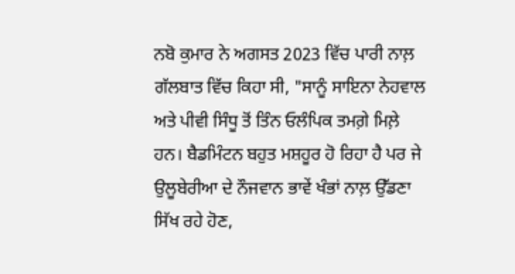ਨਬੋ ਕੁਮਾਰ ਨੇ ਅਗਸਤ 2023 ਵਿੱਚ ਪਾਰੀ ਨਾਲ਼ ਗੱਲਬਾਤ ਵਿੱਚ ਕਿਹਾ ਸੀ, "ਸਾਨੂੰ ਸਾਇਨਾ ਨੇਹਵਾਲ ਅਤੇ ਪੀਵੀ ਸਿੰਧੂ ਤੋਂ ਤਿੰਨ ਓਲੰਪਿਕ ਤਮਗ਼ੇ ਮਿਲ਼ੇ ਹਨ। ਬੈਡਮਿੰਟਨ ਬਹੁਤ ਮਸ਼ਹੂਰ ਹੋ ਰਿਹਾ ਹੈ ਪਰ ਜੇ ਉਲੂਬੇਰੀਆ ਦੇ ਨੌਜਵਾਨ ਭਾਵੇਂ ਖੰਭਾਂ ਨਾਲ਼ ਉੱਡਣਾ ਸਿੱਖ ਰਹੇ ਹੋਣ,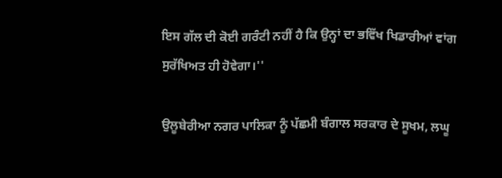ਇਸ ਗੱਲ ਦੀ ਕੋਈ ਗਰੰਟੀ ਨਹੀਂ ਹੈ ਕਿ ਉਨ੍ਹਾਂ ਦਾ ਭਵਿੱਖ ਖਿਡਾਰੀਆਂ ਵਾਂਗ ਸੁਰੱਖਿਅਤ ਹੀ ਹੋਵੇਗਾ।''

ਉਲੂਬੇਰੀਆ ਨਗਰ ਪਾਲਿਕਾ ਨੂੰ ਪੱਛਮੀ ਬੰਗਾਲ ਸਰਕਾਰ ਦੇ ਸੂਖਮ, ਲਘੂ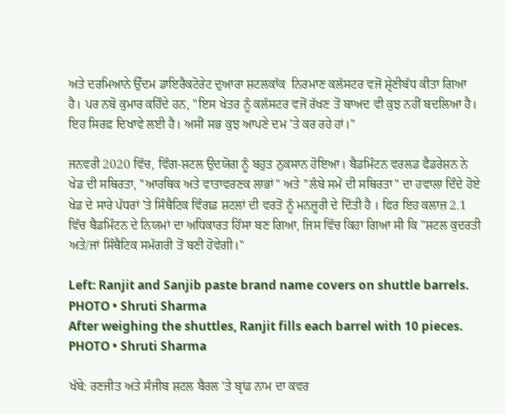ਅਤੇ ਦਰਮਿਆਨੇ ਉੱਦਮ ਡਾਇਰੈਕਟੋਰੇਟ ਦੁਆਰਾ ਸ਼ਟਲਕਾੱਕ  ਨਿਰਮਾਣ ਕਲੱਸਟਰ ਵਜੋਂ ਸ਼੍ਰੇਣੀਬੱਧ ਕੀਤਾ ਗਿਆ ਹੈ। ਪਰ ਨਬੋ ਕੁਮਾਰ ਕਹਿੰਦੇ ਹਨ, "ਇਸ ਖੇਤਰ ਨੂੰ ਕਲੱਸਟਰ ਵਜੋਂ ਰੱਖਣ ਤੋਂ ਬਾਅਦ ਵੀ ਕੁਝ ਨਹੀਂ ਬਦਲਿਆ ਹੈ। ਇਹ ਸਿਰਫ਼ ਦਿਖਾਵੇ ਲਈ ਹੈ। ਅਸੀਂ ਸਭ ਕੁਝ ਆਪਣੇ ਦਮ 'ਤੇ ਕਰ ਰਹੇ ਹਾਂ।''

ਜਨਵਰੀ 2020 ਵਿੱਚ, ਵਿੰਗ-ਸ਼ਟਲ ਉਦਯੋਗ ਨੂੰ ਬਹੁਤ ਨੁਕਸਾਨ ਹੋਇਆ। ਬੈਡਮਿੰਟਨ ਵਰਲਡ ਫੈਡਰੇਸ਼ਨ ਨੇ ਖੇਡ ਦੀ ਸਥਿਰਤਾ, ''ਆਰਥਿਕ ਅਤੇ ਵਾਤਾਵਰਣਕ ਲਾਭਾਂ'' ਅਤੇ ''ਲੰਬੇ ਸਮੇਂ ਦੀ ਸਥਿਰਤਾ'' ਦਾ ਹਵਾਲਾ ਦਿੰਦੇ ਹੋਏ ਖੇਡ ਦੇ ਸਾਰੇ ਪੱਧਰਾਂ 'ਤੇ ਸਿੰਥੈਟਿਕ ਵਿੰਗਡ ਸ਼ਟਲਾਂ ਦੀ ਵਰਤੋਂ ਨੂੰ ਮਨਜ਼ੂਰੀ ਦੇ ਦਿੱਤੀ ਹੈ । ਫਿਰ ਇਹ ਕਲਾਜ਼ 2.1 ਵਿੱਚ ਬੈਡਮਿੰਟਨ ਦੇ ਨਿਯਮਾਂ ਦਾ ਅਧਿਕਾਰਤ ਹਿੱਸਾ ਬਣ ਗਿਆ, ਜਿਸ ਵਿੱਚ ਕਿਹਾ ਗਿਆ ਸੀ ਕਿ "ਸ਼ਟਲ ਕੁਦਰਤੀ ਅਤੇ/ਜਾਂ ਸਿੰਥੈਟਿਕ ਸਮੱਗਰੀ ਤੋਂ ਬਣੀ ਹੋਵੇਗੀ।''

Left: Ranjit and Sanjib paste brand name covers on shuttle barrels.
PHOTO • Shruti Sharma
After weighing the shuttles, Ranjit fills each barrel with 10 pieces.
PHOTO • Shruti Sharma

ਖੱਬੇ: ਰਣਜੀਤ ਅਤੇ ਸੰਜੀਬ ਸ਼ਟਲ ਬੈਰਲ 'ਤੇ ਬ੍ਰਾਂਡ ਨਾਮ ਦਾ ਕਵਰ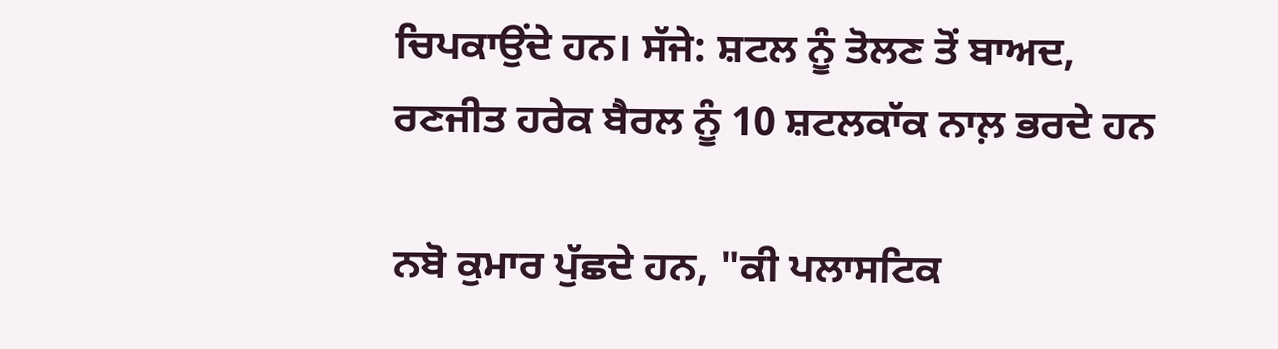ਚਿਪਕਾਉਂਦੇ ਹਨ। ਸੱਜੇ: ਸ਼ਟਲ ਨੂੰ ਤੋਲਣ ਤੋਂ ਬਾਅਦ, ਰਣਜੀਤ ਹਰੇਕ ਬੈਰਲ ਨੂੰ 10 ਸ਼ਟਲਕਾੱਕ ਨਾਲ਼ ਭਰਦੇ ਹਨ

ਨਬੋ ਕੁਮਾਰ ਪੁੱਛਦੇ ਹਨ, "ਕੀ ਪਲਾਸਟਿਕ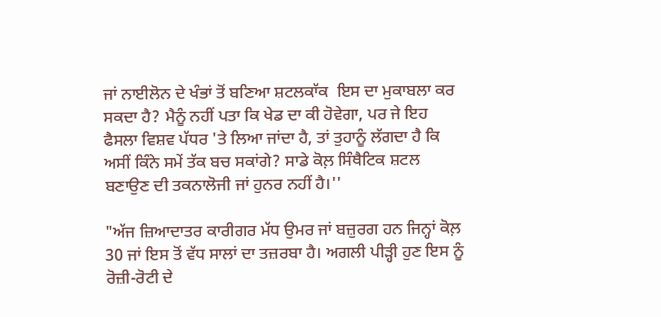ਜਾਂ ਨਾਈਲੋਨ ਦੇ ਖੰਭਾਂ ਤੋਂ ਬਣਿਆ ਸ਼ਟਲਕਾੱਕ  ਇਸ ਦਾ ਮੁਕਾਬਲਾ ਕਰ ਸਕਦਾ ਹੈ? ਮੈਨੂੰ ਨਹੀਂ ਪਤਾ ਕਿ ਖੇਡ ਦਾ ਕੀ ਹੋਵੇਗਾ, ਪਰ ਜੇ ਇਹ ਫੈਸਲਾ ਵਿਸ਼ਵ ਪੱਧਰ 'ਤੇ ਲਿਆ ਜਾਂਦਾ ਹੈ, ਤਾਂ ਤੁਹਾਨੂੰ ਲੱਗਦਾ ਹੈ ਕਿ ਅਸੀਂ ਕਿੰਨੇ ਸਮੇਂ ਤੱਕ ਬਚ ਸਕਾਂਗੇ? ਸਾਡੇ ਕੋਲ਼ ਸਿੰਥੈਟਿਕ ਸ਼ਟਲ ਬਣਾਉਣ ਦੀ ਤਕਨਾਲੋਜੀ ਜਾਂ ਹੁਨਰ ਨਹੀਂ ਹੈ।''

"ਅੱਜ ਜ਼ਿਆਦਾਤਰ ਕਾਰੀਗਰ ਮੱਧ ਉਮਰ ਜਾਂ ਬਜ਼ੁਰਗ ਹਨ ਜਿਨ੍ਹਾਂ ਕੋਲ਼ 30 ਜਾਂ ਇਸ ਤੋਂ ਵੱਧ ਸਾਲਾਂ ਦਾ ਤਜ਼ਰਬਾ ਹੈ। ਅਗਲੀ ਪੀੜ੍ਹੀ ਹੁਣ ਇਸ ਨੂੰ ਰੋਜ਼ੀ-ਰੋਟੀ ਦੇ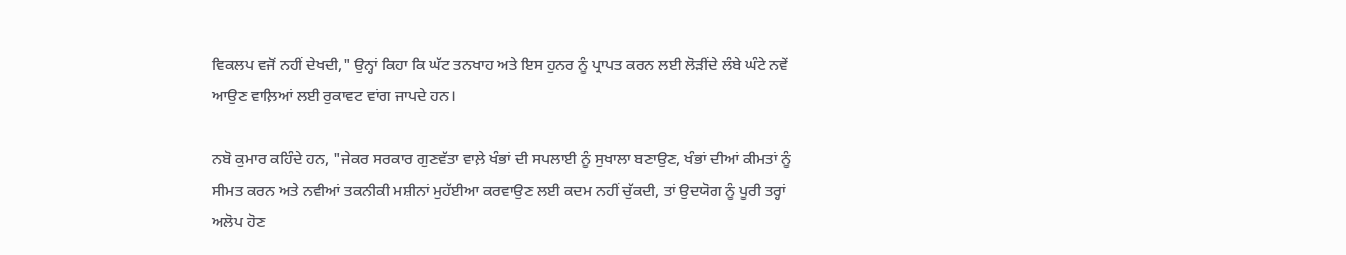ਵਿਕਲਪ ਵਜੋਂ ਨਹੀਂ ਦੇਖਦੀ," ਉਨ੍ਹਾਂ ਕਿਹਾ ਕਿ ਘੱਟ ਤਨਖਾਹ ਅਤੇ ਇਸ ਹੁਨਰ ਨੂੰ ਪ੍ਰਾਪਤ ਕਰਨ ਲਈ ਲੋੜੀਂਦੇ ਲੰਬੇ ਘੰਟੇ ਨਵੇਂ ਆਉਣ ਵਾਲ਼ਿਆਂ ਲਈ ਰੁਕਾਵਟ ਵਾਂਗ ਜਾਪਦੇ ਹਨ।

ਨਬੋ ਕੁਮਾਰ ਕਹਿੰਦੇ ਹਨ, "ਜੇਕਰ ਸਰਕਾਰ ਗੁਣਵੱਤਾ ਵਾਲ਼ੇ ਖੰਭਾਂ ਦੀ ਸਪਲਾਈ ਨੂੰ ਸੁਖਾਲਾ ਬਣਾਉਣ, ਖੰਭਾਂ ਦੀਆਂ ਕੀਮਤਾਂ ਨੂੰ ਸੀਮਤ ਕਰਨ ਅਤੇ ਨਵੀਆਂ ਤਕਨੀਕੀ ਮਸ਼ੀਨਾਂ ਮੁਹੱਈਆ ਕਰਵਾਉਣ ਲਈ ਕਦਮ ਨਹੀਂ ਚੁੱਕਦੀ, ਤਾਂ ਉਦਯੋਗ ਨੂੰ ਪੂਰੀ ਤਰ੍ਹਾਂ ਅਲੋਪ ਹੋਣ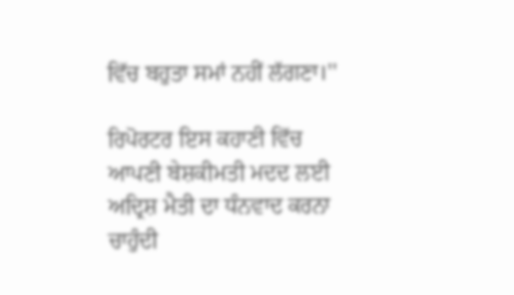ਵਿੱਚ ਬਹੁਤਾ ਸਮਾਂ ਨਹੀਂ ਲੱਗਣਾ।''

ਰਿਪੋਰਟਰ ਇਸ ਕਹਾਣੀ ਵਿੱਚ ਆਪਣੀ ਬੇਸ਼ਕੀਮਤੀ ਮਦਦ ਲਈ ਅਦ੍ਰਿਸ਼ ਮੈਤੀ ਦਾ ਧੰਨਵਾਦ ਕਰਨਾ ਚਾਹੁੰਦੀ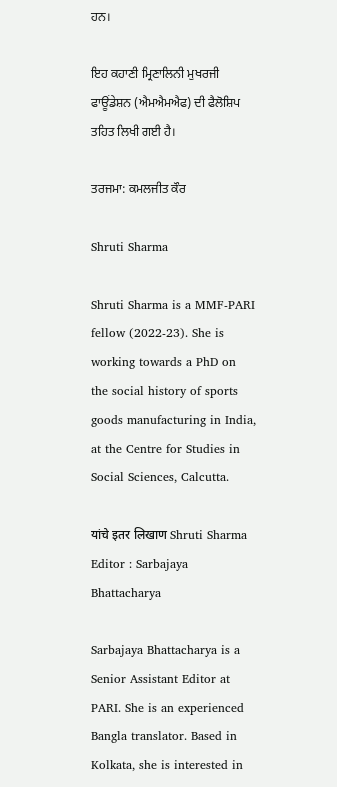ਹਨ।

ਇਹ ਕਹਾਣੀ ਮ੍ਰਿਣਾਲਿਨੀ ਮੁਖਰਜੀ ਫਾਊਂਡੇਸ਼ਨ (ਐਮਐਮਐਫ) ਦੀ ਫੈਲੋਸ਼ਿਪ ਤਹਿਤ ਲਿਖੀ ਗਈ ਹੈ।

ਤਰਜਮਾ: ਕਮਲਜੀਤ ਕੌਰ

Shruti Sharma

Shruti Sharma is a MMF-PARI fellow (2022-23). She is working towards a PhD on the social history of sports goods manufacturing in India, at the Centre for Studies in Social Sciences, Calcutta.

यांचे इतर लिखाण Shruti Sharma
Editor : Sarbajaya Bhattacharya

Sarbajaya Bhattacharya is a Senior Assistant Editor at PARI. She is an experienced Bangla translator. Based in Kolkata, she is interested in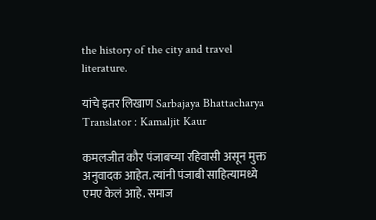the history of the city and travel literature.

यांचे इतर लिखाण Sarbajaya Bhattacharya
Translator : Kamaljit Kaur

कमलजीत कौर पंजाबच्या रहिवासी असून मुक्त अनुवादक आहेत. त्यांनी पंजाबी साहित्यामध्ये एमए केलं आहे. समाज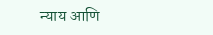न्याय आणि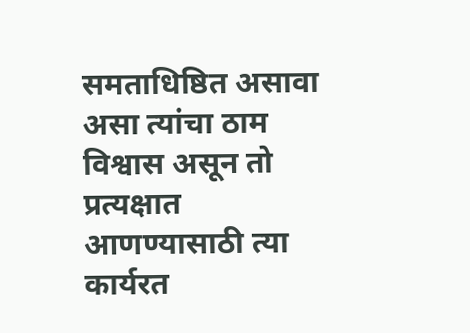समताधिष्ठित असावा असा त्यांचा ठाम विश्वास असून तो प्रत्यक्षात आणण्यासाठी त्या कार्यरत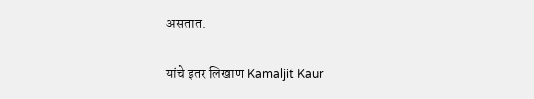असतात.

यांचे इतर लिखाण Kamaljit Kaur